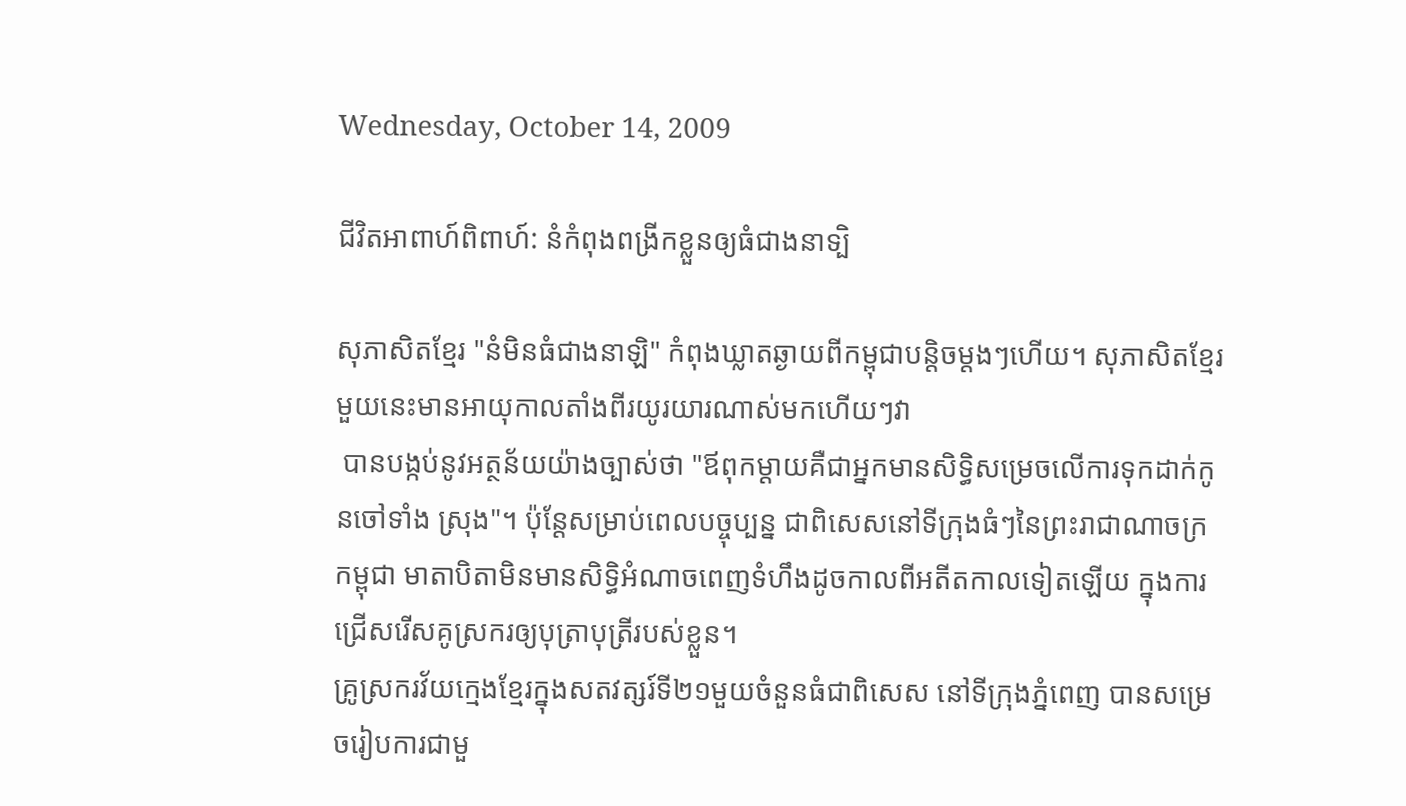Wednesday, October 14, 2009

ជីវិតអាពាហ៍ពិពាហ៍: នំកំពុងពង្រីកខ្លួនឲ្យធំជាងនាទ្បិ

សុភាសិតខ្មែរ "នំមិនធំជាងនាឡិ" កំពុងឃ្លាតឆ្ងាយពីកម្ពុជាបន្តិចម្ដងៗហើយ។ សុភាសិតខ្មែរមួយនេះមានអាយុកាលតាំងពីរយូរយារណាស់មកហើយៗវា
 បានបង្កប់នូវអត្ថន័យយ៉ាងច្បាស់ថា "ឪពុកម្ដាយគឺជាអ្នកមានសិទ្ធិសម្រេចលើការទុកដាក់កូនចៅទាំង ស្រុង"។ ប៉ុន្តែសម្រាប់ពេលបច្ចុប្បន្ន ជាពិសេសនៅទីក្រុងធំៗនៃព្រះរាជាណាចក្រកម្ពុជា មាតាបិតាមិនមានសិទ្ធិអំណាចពេញទំហឹងដូចកាលពីអតីតកាលទៀតឡើយ ក្នុងការជ្រើសរើសគូស្រករឲ្យបុត្រាបុត្រីរបស់ខ្លួន។
គ្រូស្រករវ័យក្មេងខ្មែរក្នុងសតវត្សរ៍ទី២១មួយចំនួនធំជាពិសេស នៅទីក្រុងភ្នំពេញ បានសម្រេចរៀបការជាមួ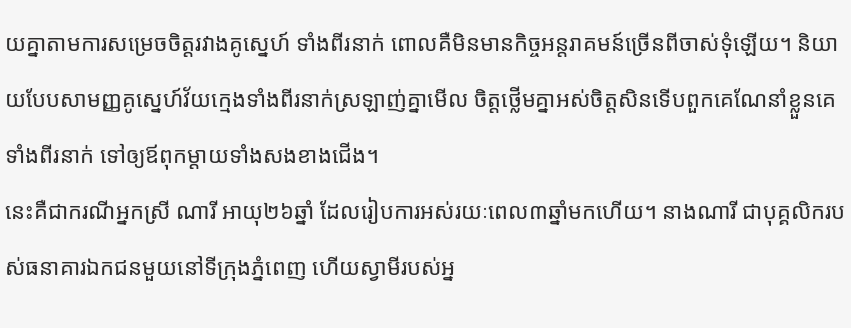យគ្នាតាមការសម្រេចចិត្តរវាងគូស្នេហ៍ ទាំងពីរនាក់ ពោលគឺមិនមានកិច្ចអន្តរាគមន៍ច្រើនពីចាស់ទុំឡើយ។ និយាយបែបសាមញ្ញគូស្នេហ៍វ័យក្មេងទាំងពីរនាក់ស្រឡាញ់គ្នាមើល ចិត្តថ្លើមគ្នាអស់ចិត្តសិនទើបពួកគេណែនាំខ្លួនគេទាំងពីរនាក់ ទៅឲ្យឪពុកម្ដាយទាំងសងខាងជើង។
នេះគឺជាករណីអ្នកស្រី ណារី អាយុ២៦ឆ្នាំ ដែលរៀបការអស់រយៈពេល៣ឆ្នាំមកហើយ។ នាងណារី ជាបុគ្គលិករបស់ធនាគារឯកជនមួយនៅទីក្រុងភ្នំពេញ ហើយស្វាមីរបស់អ្ន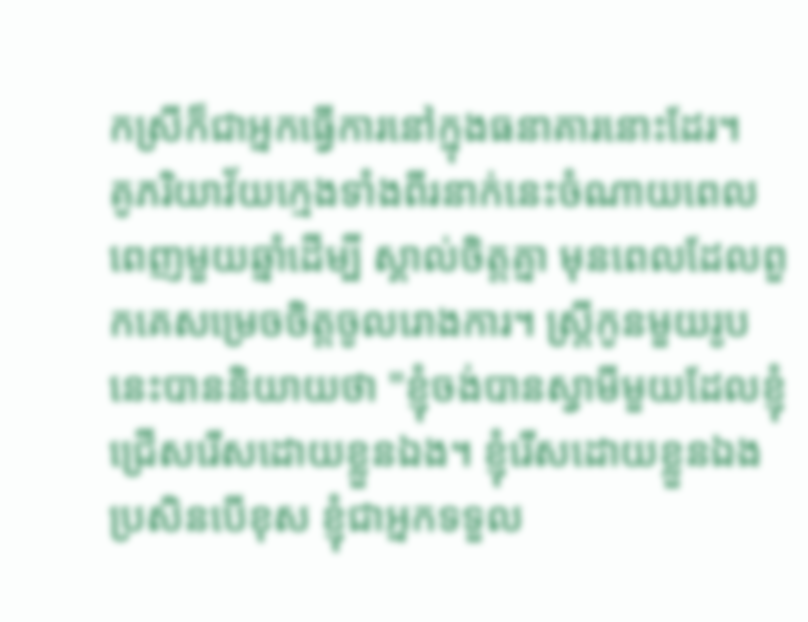កស្រីក៏ជាអ្នកធ្វើការនៅក្នុងធនាគារនោះដែរ។
គូភរិយាវ័យក្មេងទាំងពីរនាក់នេះចំណាយពេលពេញមួយឆ្នាំដើម្បី ស្គាល់ចិត្តគ្នា មុនពេលដែលពួកគេសម្រេចចិត្តចូលរោងការ។ ស្ត្រីកូនមួយរូបនេះបាននិយាយថា "ខ្ញុំចង់បានស្វាមីមួយដែលខ្ញុំជ្រើសរើសដោយខ្លួនឯង។ ខ្ញុំរើសដោយខ្លួនឯង ប្រសិនបើខុស ខ្ញុំជាអ្នកទទួល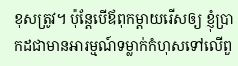ខុសត្រូវ។ ប៉ុន្តែបើឪពុកម្ដាយរើសឲ្យ ខ្ញុំប្រាកដជាមានអារម្មណ៍ទម្លាក់កំហុសទៅលើពួ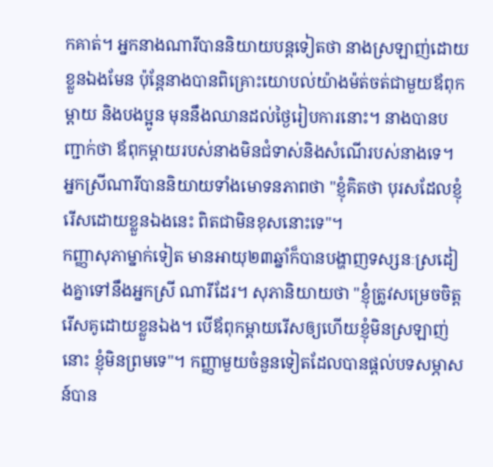កគាត់។ អ្នកនាងណារីបាននិយាយបន្តទៀតថា នាងស្រឡាញ់ដោយខ្លួនឯងមែន ប៉ុន្តែនាងបានពិគ្រោះយោបល់យ៉ាងម៉ត់ចត់ជាមួយឪពុកម្ដាយ និងបងប្អូន មុននឹងឈានដល់ថ្ងៃរៀបការនោះ។ នាងបានបញ្ជាក់ថា ឪពុកម្ដាយរបស់នាងមិនជំទាស់និងសំណើរបស់នាងទេ។ អ្នកស្រីណារីបាននិយាយទាំងមោទនភាពថា "ខ្ញុំគិតថា បុរសដែលខ្ញុំរើសដោយខ្លួនឯងនេះ ពិតជាមិនខុសនោះទេ"។
កញ្ញាសុភាម្នាក់ទៀត មានអាយុ២៣ឆ្នាំក៏បានបង្ហាញទស្សនៈស្រដៀងគ្នាទៅនឹងអ្នកស្រី ណារីដែរ។ សុភានិយាយថា "ខ្ញុំត្រូវសម្រេចចិត្តរើសគូដោយខ្លួនឯង។ បើឪពុកម្ដាយរើសឲ្យហើយខ្ញុំមិនស្រឡាញ់នោះ ខ្ញុំមិនព្រមទេ"។ កញ្ញាមួយចំនួនទៀតដែលបានផ្ដល់បទសម្ភាសន៍បាន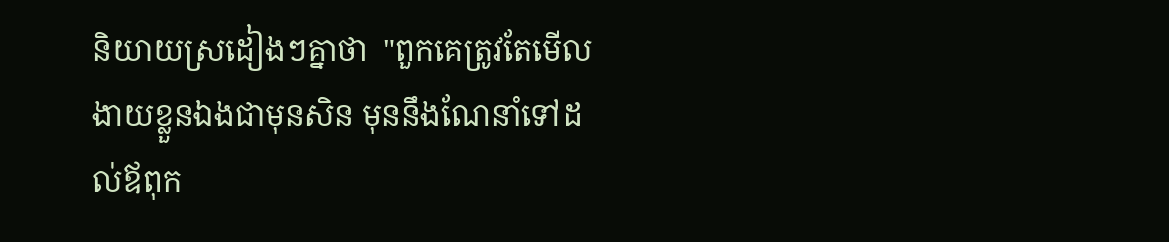និយាយស្រដៀងៗគ្នាថា  "ពួកគេត្រូវតែមើលងាយខ្លួនឯងជាមុនសិន មុននឹងណែនាំទៅដល់ឪពុក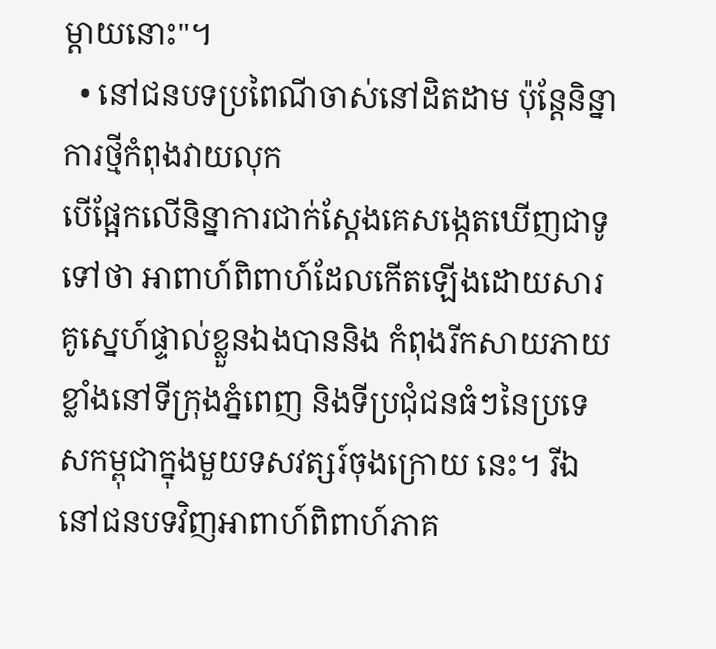ម្ដាយនោះ"។
  • នៅជនបទប្រពៃណីចាស់នៅដិតដាម ប៉ុន្តែនិន្នាការថ្មីកំពុងវាយលុក
បើផ្អែកលើនិន្នាការជាក់ស្ដែងគេសង្កេតឃើញជាទូទៅថា អាពាហ៍ពិពាហ៍ដែលកើតឡើងដោយសារគូស្នេហ៍ផ្ទាល់ខ្លួនឯងបាននិង កំពុងរីកសាយភាយខ្លាំងនៅទីក្រុងភ្នំពេញ និងទីប្រជុំជនធំៗនៃប្រទេសកម្ពុជាក្នុងមួយទសវត្សរ៍ចុងក្រោយ នេះ។ រីឯនៅជនបទវិញអាពាហ៍ពិពាហ៍ភាគ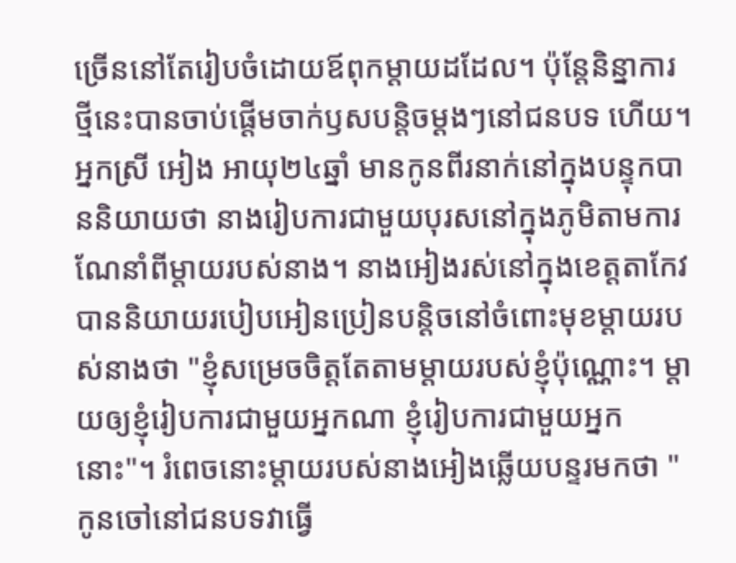ច្រើននៅតែរៀបចំដោយឪពុកម្ដាយដដែល។ ប៉ុន្តែនិន្នាការថ្មីនេះបានចាប់ផ្ដើមចាក់ឫសបន្តិចម្ដងៗនៅជនបទ ហើយ។
អ្នកស្រី អៀង អាយុ២៤ឆ្នាំ មានកូនពីរនាក់នៅក្នុងបន្ទុកបាននិយាយថា នាងរៀបការជាមួយបុរសនៅក្នុងភូមិតាមការណែនាំពីម្ដាយរបស់នាង។ នាងអៀងរស់នៅក្នុងខេត្តតាកែវ បាននិយាយរបៀបអៀនប្រៀនបន្តិចនៅចំពោះមុខម្ដាយរបស់នាងថា "ខ្ញុំសម្រេចចិត្តតែតាមម្ដាយរបស់ខ្ញុំប៉ុណ្ណោះ។ ម្ដាយឲ្យខ្ញុំរៀបការជាមួយអ្នកណា ខ្ញុំរៀបការជាមួយអ្នកនោះ"។ រំពេចនោះម្ដាយរបស់នាងអៀងឆ្លើយបន្ទរមកថា "កូនចៅនៅជនបទវាធ្វើ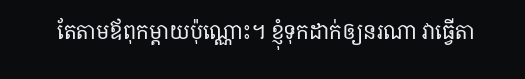តែតាមឪពុកម្ដាយប៉ុណ្ណោះ។ ខ្ញុំទុកដាក់ឲ្យនរណា វាធ្វើតា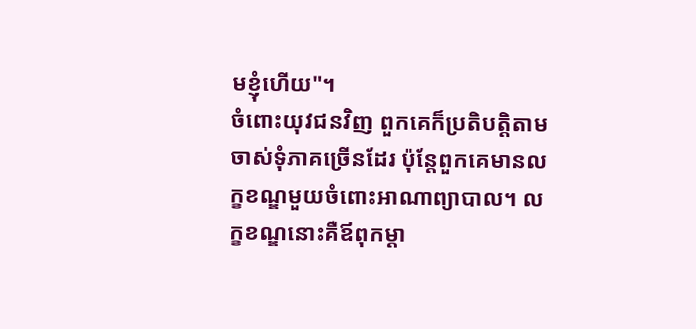មខ្ញុំហើយ"។
ចំពោះយុវជនវិញ ពួកគេក៏ប្រតិបត្តិតាមចាស់ទុំភាគច្រើនដែរ ប៉ុន្តែពួកគេមានលក្ខខណ្ឌមួយចំពោះអាណាព្យាបាល។ លក្ខខណ្ឌនោះគឺឪពុកម្ដា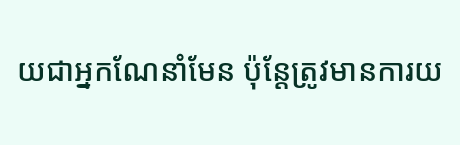យជាអ្នកណែនាំមែន ប៉ុន្តែត្រូវមានការយ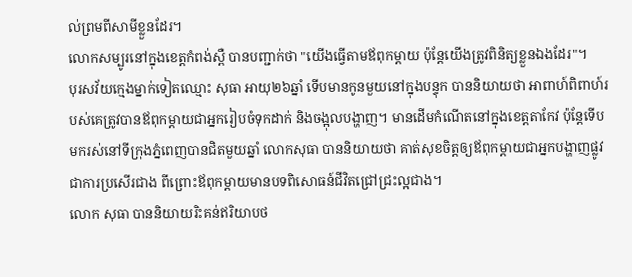ល់ព្រមពីសាមីខ្លួនដែរ។
លោកសម្បូរនៅក្នុងខេត្តកំពង់ស្ពឺ បានបញ្ជាក់ថា "យើងធ្វើតាមឪពុកម្ដាយ ប៉ុន្តែយើងត្រូវពិនិត្យខ្លួនឯងដែរ"។
បុរសវ័យក្មេងម្នាក់ទៀតឈ្មោះ សុធា អាយុ២៦ឆ្នាំ ទើបមានកូនមួយនៅក្នុងបន្ទុក បាននិយាយថា អាពាហ៍ពិពាហ៍របស់គេត្រូវបានឪពុកម្ដាយជាអ្នករៀបចំទុកដាក់ និងចង្អុលបង្ហាញ។ មានដើមកំណើតនៅក្នុងខេត្តតាកែវ ប៉ុន្តែទើបមករស់នៅទីក្រុងភ្នំពេញបានជិតមួយឆ្នាំ លោកសុធា បាននិយាយថា គាត់សុខចិត្តឲ្យឪពុកម្ដាយជាអ្នកបង្ហាញផ្លូវជាការប្រសើរជាង ពីព្រោះឪពុកម្ដាយមានបទពិសោធន៍ជីវិតជ្រៅជ្រះល្អជាង។
លោក សុធា បាននិយាយរិះគន់ឥរិយាបថ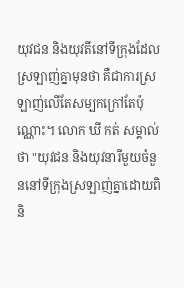យុវជន និងយុវតីនៅទីក្រុងដែលស្រឡាញ់គ្នាមុនថា គឺជាការស្រឡាញ់លើតែសម្បកក្រៅតែប៉ុណ្ណោះ។ លោក ឃី កត់ សម្គាល់ថា "យុវជន និងយុវនារីមួយចំនួននៅទីក្រុងស្រឡាញ់គ្នាដោយពិនិ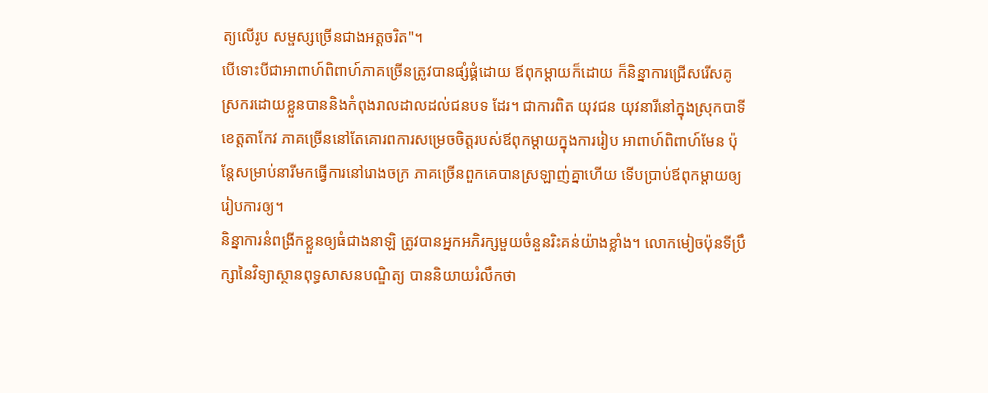ត្យលើរូប សម្ផស្សច្រើនជាងអត្តចរិត"។
បើទោះបីជាអាពាហ៍ពិពាហ៍ភាគច្រើនត្រូវបានផ្សំផ្គំដោយ ឪពុកម្ដាយក៏ដោយ ក៏និន្នាការជ្រើសរើសគូស្រករដោយខ្លួនបាននិងកំពុងរាលដាលដល់ជនបទ ដែរ។ ជាការពិត យុវជន យុវនារីនៅក្នុងស្រុកបាទី ខេត្តតាកែវ ភាគច្រើននៅតែគោរពការសម្រេចចិត្តរបស់ឪពុកម្ដាយក្នុងការរៀប អាពាហ៍ពិពាហ៍មែន ប៉ុន្តែសម្រាប់នារីមកធ្វើការនៅរោងចក្រ ភាគច្រើនពួកគេបានស្រឡាញ់គ្នាហើយ ទើបប្រាប់ឪពុកម្ដាយឲ្យរៀបការឲ្យ។
និន្នាការនំពង្រីកខ្លួនឲ្យធំជាងនាឡិ ត្រូវបានអ្នកអភិរក្សមួយចំនួនរិះគន់យ៉ាងខ្លាំង។ លោកមៀចប៉ុនទីប្រឹក្សានៃវិទ្យាស្ថានពុទ្ធសាសនបណ្ឌិត្យ បាននិយាយរំលឹកថា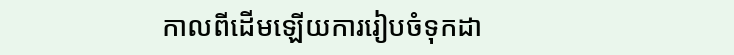កាលពីដើមឡើយការរៀបចំទុកដា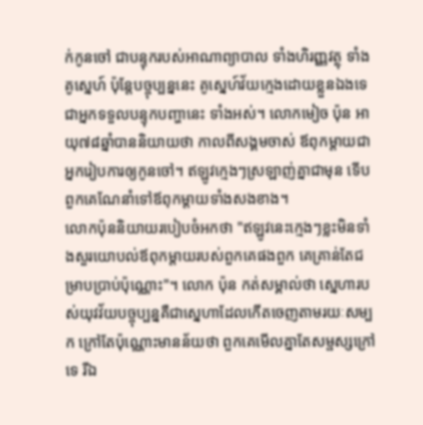ក់កូនចៅ ជាបន្ទុករបស់អាណាព្យាបាល ទាំងហិរញ្ញវត្ថុ ទាំងគូស្នេហ៍ ប៉ុន្តែបច្ចុប្បន្ននេះ គូស្នេហ៍វ័យក្មេងដោយខ្លួនឯងទេជាអ្នកទទួលបន្ទុកបញ្ហានេះ ទាំងអស់។ លោកមៀច ប៉ុន អាយុ៧៨ឆ្នាំបាននិយាយថា កាលពីសង្គមចាស់ ឪពុកម្ដាយជាអ្នករៀបការឲ្យកូនចៅ។ ឥឡូវក្មេងៗស្រឡាញ់គ្នាជាមុន ទើបពួកគេណែនាំទៅឪពុកម្ដាយទាំងសងខាង។
លោកប៉ុននិយាយរបៀបចំអកថា "ឥឡូវនេះក្មេងៗខ្លះមិនទាំងសួរយោបល់ឪពុកម្ដាយរបស់ពួកគេផងពួក គេគ្រាន់តែជម្រាបប្រាប់ប៉ុណ្ណោះ"។ លោក ប៉ុន កត់សម្គាល់ថា ស្នេហារបស់យុវវ័យបច្ចុប្បន្នគឺជាស្នេហាដែលកើតចេញតាមរយៈសម្បក ក្រៅតែប៉ុណ្ណោះមានន័យថា ពួកគេមើលគ្នាតែសម្ផស្សក្រៅទេ រីឯ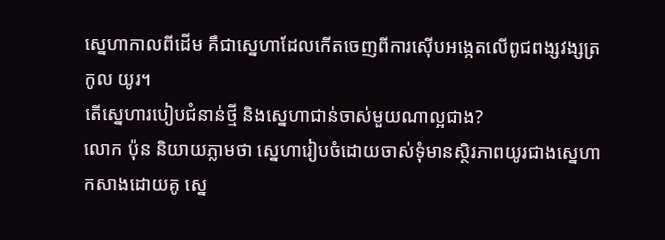ស្នេហាកាលពីដើម គឺជាស្នេហាដែលកើតចេញពីការស៊ើបអង្កេតលើពូជពង្សវង្សត្រកូល យូរ។
តើស្នេហារបៀបជំនាន់ថ្មី និងស្នេហាជាន់ចាស់មួយណាល្អជាង?
លោក ប៉ុន និយាយភ្លាមថា ស្នេហារៀបចំដោយចាស់ទុំមានស្ថិរភាពយូរជាងស្នេហាកសាងដោយគូ ស្នេ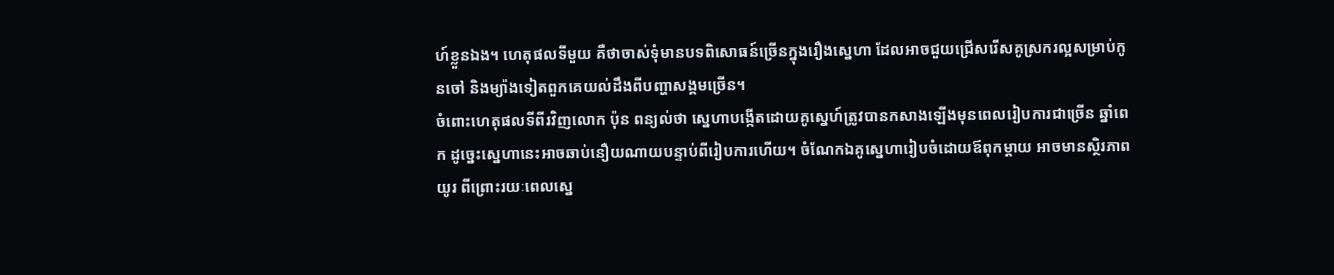ហ៍ខ្លួនឯង។ ហេតុផលទីមួយ គឺថាចាស់ទុំមានបទពិសោធន៍ច្រើនក្នុងរឿងស្នេហា ដែលអាចជួយជ្រើសរើសគូស្រករល្អសម្រាប់កូនចៅ និងម្យ៉ាងទៀតពួកគេយល់ដឹងពីបញ្ហាសង្គមច្រើន។
ចំពោះហេតុផលទីពីរវិញលោក ប៉ុន ពន្យល់ថា ស្នេហាបង្កើតដោយគូស្នេហ៍ត្រូវបានកសាងឡើងមុនពេលរៀបការជាច្រើន ឆ្នាំពេក ដូច្នេះស្នេហានេះអាចឆាប់នឿយណាយបន្ទាប់ពីរៀបការហើយ។ ចំណែកឯគូស្នេហារៀបចំដោយឪពុកម្ដាយ អាចមានស្ថិរភាពយូរ ពីព្រោះរយៈពេលស្នេ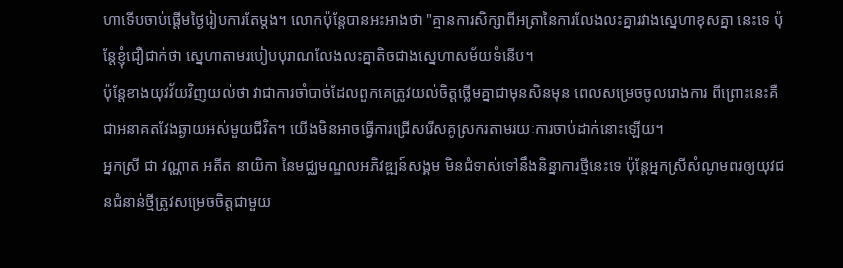ហាទើបចាប់ផ្ដើមថ្ងៃរៀបការតែម្ដង។ លោកប៉ុន្តែបានអះអាងថា "គ្មានការសិក្សាពីអត្រានៃការលែងលះគ្នារវាងស្នេហាខុសគ្នា នេះទេ ប៉ុន្តែខ្ញុំជឿជាក់ថា ស្នេហាតាមរបៀបបុរាណលែងលះគ្នាតិចជាងស្នេហាសម័យទំនើប។
ប៉ុន្តែខាងយុវវ័យវិញយល់ថា វាជាការចាំបាច់ដែលពួកគេត្រូវយល់ចិត្តថ្លើមគ្នាជាមុនសិនមុន ពេលសម្រេចចូលរោងការ ពីព្រោះនេះគឺជាអនាគតវែងឆ្ងាយអស់មួយជីវិត។ យើងមិនអាចធ្វើការជ្រើសរើសគូស្រករតាមរយៈការចាប់ដាក់នោះឡើយ។
អ្នកស្រី ជា វណ្ណាត អតីត នាយិកា នៃមជ្ឈមណ្ឌលអភិវឌ្ឍន៍សង្គម មិនជំទាស់ទៅនឹងនិន្នាការថ្មីនេះទេ ប៉ុន្តែអ្នកស្រីសំណូមពរឲ្យយុវជនជំនាន់ថ្មីត្រូវសម្រេចចិត្តជាមួយ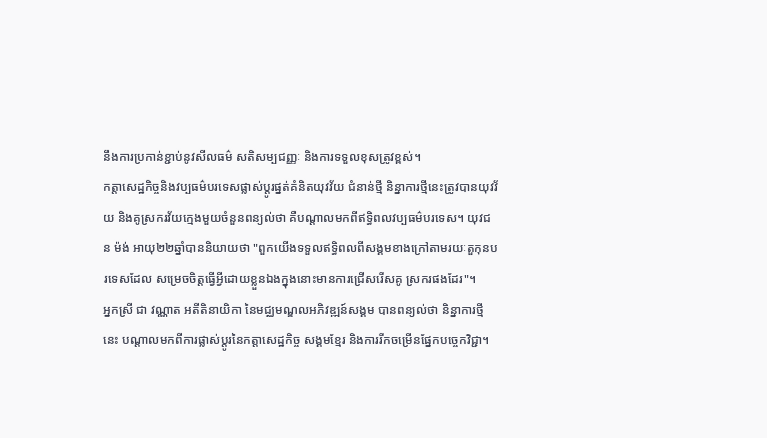នឹងការប្រកាន់ខ្ជាប់នូវសីលធម៌ សតិសម្បជញ្ញៈ និងការទទួលខុសត្រូវខ្ពស់។
កត្តាសេដ្ឋកិច្ចនិងវប្បធម៌បរទេសផ្លាស់ប្ដូរផ្នត់គំនិតយុវវ័យ ជំនាន់ថ្មី និន្នាការថ្មីនេះត្រូវបានយុវវ័យ និងគូស្រករវ័យក្មេងមួយចំនួនពន្យល់ថា គឺបណ្ដាលមកពីឥទ្ធិពលវប្បធម៌បរទេស។ យុវជន ម៉ង់ អាយុ២២ឆ្នាំបាននិយាយថា "ពួកយើងទទួលឥទ្ធិពលពីសង្គមខាងក្រៅតាមរយៈតួកុនបរទេសដែល សម្រេចចិត្តធ្វើអ្វីដោយខ្លួនឯងក្នុងនោះមានការជ្រើសរើសគូ ស្រករផងដែរ"។
អ្នកស្រី ជា វណ្ណាត អតីតិនាយិកា នៃមជ្ឈមណ្ឌលអភិវឌ្ឍន៍សង្គម បានពន្យល់ថា និន្នាការថ្មីនេះ បណ្ដាលមកពីការផ្លាស់ប្ដូរនៃកត្តាសេដ្ឋកិច្ច សង្គមខ្មែរ និងការរីកចម្រើនផ្នែកបច្ចេកវិជ្ជា។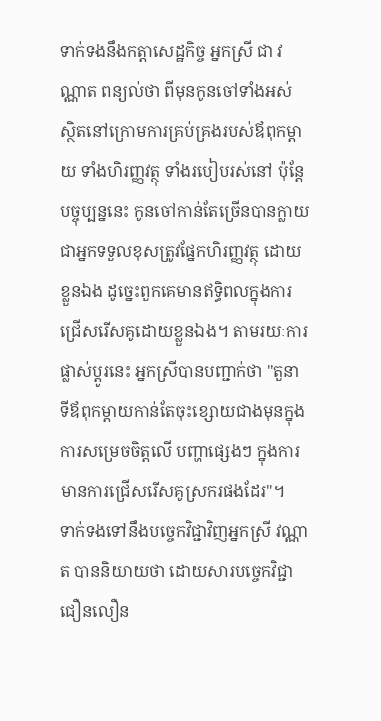ទាក់ទងនឹងកត្តាសេដ្ឋកិច្ច អ្នកស្រី ជា វណ្ណាត ពន្យល់ថា ពីមុនកូនចៅទាំងអស់ ស្ថិតនៅក្រោមការគ្រប់គ្រងរបស់ឪពុកម្ដាយ ទាំងហិរញ្ញវត្ថុ ទាំងរបៀបរស់នៅ ប៉ុន្តែបច្ចុប្បន្ននេះ កូនចៅកាន់តែច្រើនបានក្លាយជាអ្នកទទួលខុសត្រូវផ្នែកហិរញ្ញវត្ថុ ដោយខ្លួនឯង ដូច្នេះពួកគេមានឥទ្ធិពលក្នុងការជ្រើសរើសគូដោយខ្លួនឯង។ តាមរយៈការផ្លាស់ប្ដូរនេះ អ្នកស្រីបានបញ្ជាក់ថា "តួនាទីឪពុកម្ដាយកាន់តែចុះខ្សោយជាងមុនក្នុងការសម្រេចចិត្តលើ បញ្ហាផ្សេងៗ ក្នុងការមានការជ្រើសរើសគូស្រករផងដែរ"។
ទាក់ទងទៅនឹងបច្ចេកវិជ្ជាវិញអ្នកស្រី វណ្ណាត បាននិយាយថា ដោយសារបច្ចេកវិជ្ជាជឿនលឿន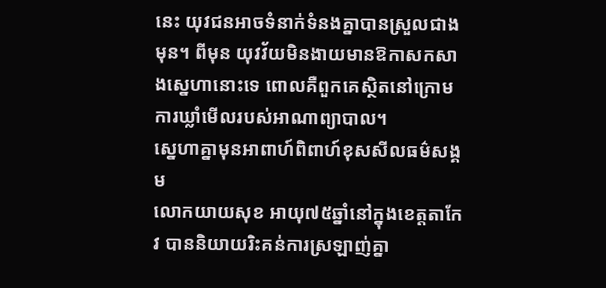នេះ យុវជនអាចទំនាក់ទំនងគ្នាបានស្រួលជាងមុន។ ពីមុន យុវវ័យមិនងាយមានឱកាសកសាងស្នេហានោះទេ ពោលគឺពួកគេស្ថិតនៅក្រោមការឃ្លាំមើលរបស់អាណាព្យាបាល។
ស្នេហាគ្នាមុនអាពាហ៍ពិពាហ៍ខុសសីលធម៌សង្គម
លោកយាយសុខ អាយុ៧៥ឆ្នាំនៅក្នុងខេត្តតាកែវ បាននិយាយរិះគន់ការស្រឡាញ់គ្នា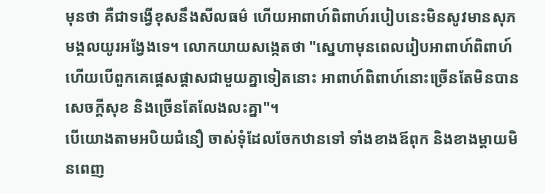មុនថា គឺជាទង្វើខុសនឹងសីលធម៌ ហើយអាពាហ៍ពិពាហ៍របៀបនេះមិនសូវមានសុភមង្គលយូរអង្វែងទេ។ លោកយាយសង្កេតថា "ស្នេហាមុនពេលរៀបអាពាហ៍ពិពាហ៍ ហើយបើពួកគេផ្ដេសផ្ដាសជាមួយគ្នាទៀតនោះ អាពាហ៍ពិពាហ៍នោះច្រើនតែមិនបានសេចក្ដីសុខ និងច្រើនតែលែងលះគ្នា"។
បើយោងតាមអបិយជំនឿ ចាស់ទុំដែលចែកឋានទៅ ទាំងខាងឪពុក និងខាងម្ដាយមិនពេញ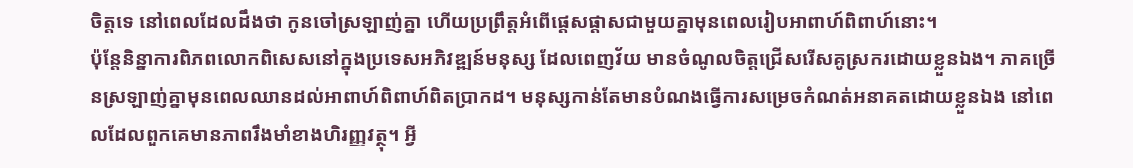ចិត្តទេ នៅពេលដែលដឹងថា កូនចៅស្រឡាញ់គ្នា ហើយប្រព្រឹត្តអំពើផ្ដេសផ្ដាសជាមួយគ្នាមុនពេលរៀបអាពាហ៍ពិពាហ៍នោះ។
ប៉ុន្តែនិន្នាការពិភពលោកពិសេសនៅក្នុងប្រទេសអភិវឌ្ឍន៍មនុស្ស ដែលពេញវ័យ មានចំណូលចិត្តជ្រើសរើសគូស្រករដោយខ្លួនឯង។ ភាគច្រើនស្រឡាញ់គ្នាមុនពេលឈានដល់អាពាហ៍ពិពាហ៍ពិតប្រាកដ។ មនុស្សកាន់តែមានបំណងធ្វើការសម្រេចកំណត់អនាគតដោយខ្លួនឯង នៅពេលដែលពួកគេមានភាពរឹងមាំខាងហិរញ្ញវត្ថុ។ អ្វី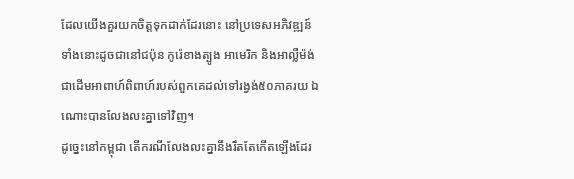ដែលយើងគួរយកចិត្តទុកដាក់ដែរនោះ នៅប្រទេសអភិវឌ្ឍន៍ទាំងនោះដូចជានៅជប៉ុន កូរ៉េខាងត្បូង អាមេរិក និងអាល្លឺម៉ង់ជាដើមអាពាហ៍ពិពាហ៍របស់ពួកគេដល់ទៅរង្វង់៥០ភាគរយ ឯណោះបានលែងលះគ្នាទៅវិញ។
ដូច្នេះនៅកម្ពុជា តើករណីលែងលះគ្នានឹងរឹតតែកើតឡើងដែរ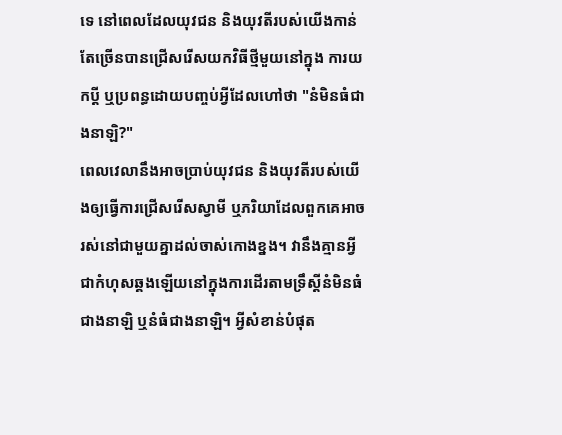ទេ នៅពេលដែលយុវជន និងយុវតីរបស់យើងកាន់តែច្រើនបានជ្រើសរើសយកវិធីថ្មីមួយនៅក្នុង ការយកប្ដី ឬប្រពន្ធដោយបញ្ចប់អ្វីដែលហៅថា "នំមិនធំជាងនាឡិ?"
ពេលវេលានឹងអាចប្រាប់យុវជន និងយុវតីរបស់យើងឲ្យធ្វើការជ្រើសរើសស្វាមី ឬភរិយាដែលពួកគេអាចរស់នៅជាមួយគ្នាដល់ចាស់កោងខ្នង។ វានឹងគ្មានអ្វី ជាកំហុសឆ្គងឡើយនៅក្នុងការដើរតាមទ្រឹស្ដីនំមិនធំជាងនាឡិ ឬនំធំជាងនាឡិ។ អ្វីសំខាន់បំផុត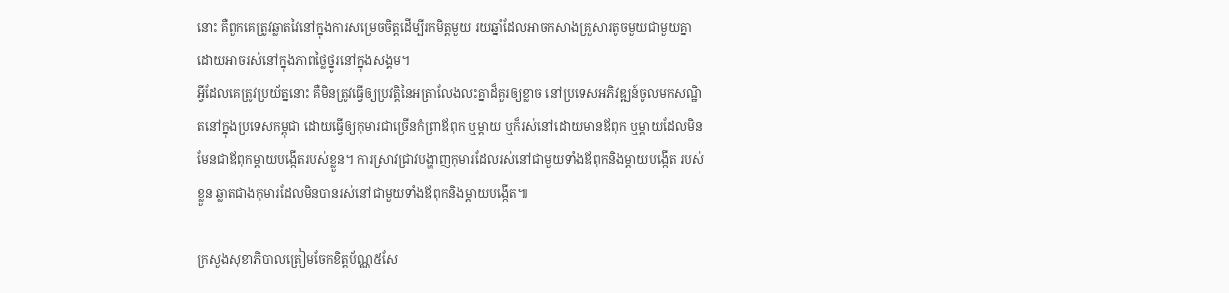នោះ គឺពួកគេត្រូវឆ្លាតវៃនៅក្នុងការសម្រេចចិត្តដើម្បីរកមិត្តមួយ រយឆ្នាំដែលអាចកសាងគ្រួសារតូចមួយជាមួយគ្នា ដោយអាចរស់នៅក្នុងភាពថ្លៃថ្នូរនៅក្នុងសង្គម។
អ្វីដែលគេត្រូវប្រយ័ត្ននោះ គឺមិនត្រូវធ្វើឲ្យប្រវត្តិនៃអត្រាលែងលះគ្នាដ៏គួរឲ្យខ្លាច នៅប្រទេសអភិវឌ្ឍន៍ចូលមកសណ្ឋិតនៅក្នុងប្រទេសកម្ពុជា ដោយធ្វើឲ្យកុមារជាច្រើនកំព្រាឪពុក ឬម្ដាយ ឬក៏រស់នៅដោយមានឪពុក ឬម្ដាយដែលមិនមែនជាឪពុកម្ដាយបង្កើតរបស់ខ្លួន។ ការស្រាវជ្រាវបង្ហាញកុមារដែលរស់នៅជាមួយទាំងឪពុកនិងម្ដាយបង្កើត របស់ខ្លួន ឆ្លាតជាងកុមារដែលមិនបានរស់នៅជាមួយទាំងឪពុកនិងម្ដាយបង្កើត៕

ក្រសួងសុខាភិបាលត្រៀមចែកខិត្តប័ណ្ណ៥សែ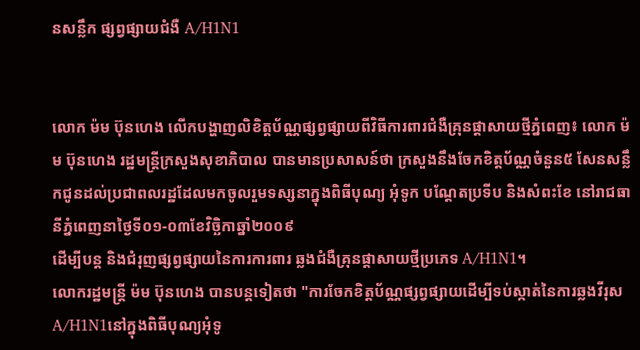នសន្លឹក ផ្សព្វផ្សាយជំងឺ A/H1N1


លោក ម៉ម ប៊ុនហេង លើកបង្ហាញលិខិត្តប័ណ្ណផ្សព្វផ្សាយពីវិធីការពារជំងឺគ្រុនផ្ដាសាយថ្មីភ្នំពេញ៖ លោក ម៉ម ប៊ុនហេង រដ្ឋមន្ត្រីក្រសួងសុខាភិបាល បានមានប្រសាសន៍ថា ក្រសួងនឹងចែកខិត្តប័ណ្ណចំនួន៥ សែនសន្លឹកជូនដល់ប្រជាពលរដ្ឋដែលមកចូលរួមទស្សនាក្នុងពិធីបុណ្យ អុំទូក បណ្ដែតប្រទីប និងសំពះខែ នៅរាជធានីភ្នំពេញនាថ្ងៃទី០១-០៣ខែវិច្ឆិកាឆ្នាំ២០០៩
ដើម្បីបន្ត និងជំរុញផ្សព្វផ្សាយនៃការការពារ ឆ្លងជំងឺគ្រុនផ្ដាសាយថ្មីប្រភេទ A/H1N1។
លោករដ្ឋមន្ត្រី ម៉ម ប៊ុនហេង បានបន្តទៀតថា "ការចែកខិត្តប័ណ្ណផ្សព្វផ្សាយដើម្បីទប់ស្កាត់នៃការឆ្លងវីរុស A/H1N1នៅក្នុងពិធីបុណ្យអុំទូ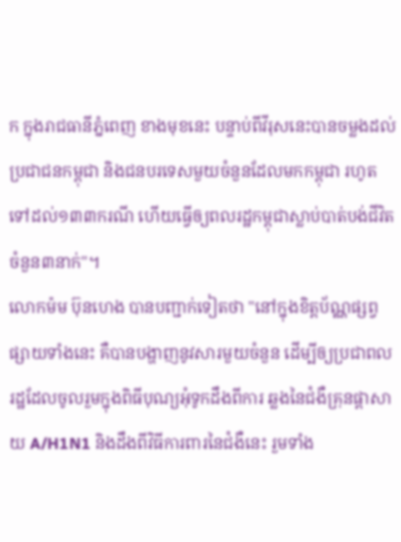ក ក្នុងរាជធានីភ្នំពេញ ខាងមុខនេះ បន្ទាប់ពីវីរុសនេះបានចម្លងដល់ប្រជាជនកម្ពុជា និងជនបរទេសមួយចំនួនដែលមកកម្ពុជា រហូតទៅដល់១៣៣ករណី ហើយធ្វើឲ្យពលរដ្ឋកម្ពុជាស្លាប់បាត់បង់ជីវិតចំនួន៣នាក់"។
លោកម៉ម ប៊ុនហេង បានបញ្ជាក់ទៀតថា "នៅក្នុងខិត្តប័ណ្ណផ្សព្វផ្សាយទាំងនេះ គឺបានបង្ហាញនូវសារមួយចំនួន ដើម្បីឲ្យប្រជាពលរដ្ឋដែលចូលរួមក្នុងពិធីបុណ្យអុំទូកដឹងពីការ ឆ្លងនៃជំងឺគ្រុនផ្ដាសាយ A/H1N1 និងដឹងពីវិធីការពារនៃជំងឺនេះ រួមទាំង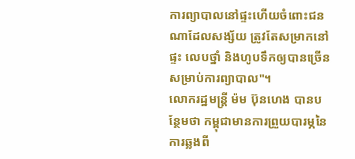ការព្យាបាលនៅផ្ទះហើយចំពោះជនណាដែលសង្ស័យ ត្រូវតែសម្រាកនៅផ្ទះ លេបថ្នាំ និងហូបទឹកឲ្យបានច្រើនសម្រាប់ការព្យាបាល"។
លោករដ្ឋមន្ត្រី ម៉ម ប៊ុនហេង បានបន្ថែមថា កម្ពុជាមានការព្រួយបារម្ភនៃការឆ្លងពី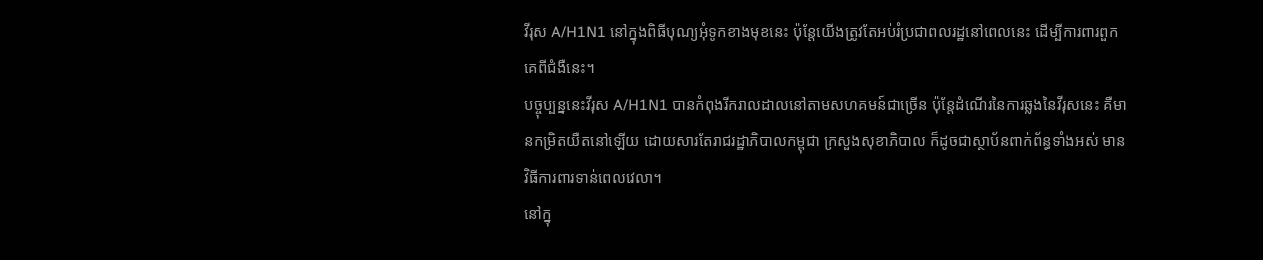វីរុស A/H1N1 នៅក្នុងពិធីបុណ្យអុំទូកខាងមុខនេះ ប៉ុន្តែយើងត្រូវតែអប់រំប្រជាពលរដ្ឋនៅពេលនេះ ដើម្បីការពារពួកគេពីជំងឺនេះ។
បច្ចុប្បន្ននេះវីរុស A/H1N1 បានកំពុងរីករាលដាលនៅតាមសហគមន៍ជាច្រើន ប៉ុន្តែដំណើរនៃការឆ្លងនៃវីរុសនេះ គឺមានកម្រិតយឺតនៅឡើយ ដោយសារតែរាជរដ្ឋាភិបាលកម្ពុជា ក្រសួងសុខាភិបាល ក៏ដូចជាស្ថាប័នពាក់ព័ន្ធទាំងអស់ មានវិធីការពារទាន់ពេលវេលា។
នៅក្នុ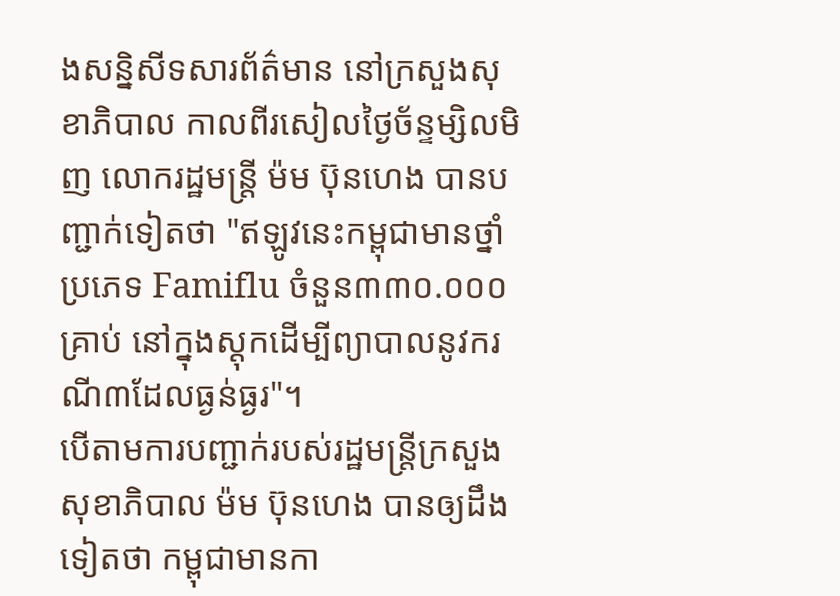ងសន្និសីទសារព័ត៌មាន នៅក្រសួងសុខាភិបាល កាលពីរសៀលថ្ងៃច័ន្ទម្សិលមិញ លោករដ្ឋមន្ត្រី ម៉ម ប៊ុនហេង បានបញ្ជាក់ទៀតថា "ឥឡូវនេះកម្ពុជាមានថ្នាំប្រភេទ Famiflu ចំនួន៣៣០.០០០គ្រាប់ នៅក្នុងស្ដុកដើម្បីព្យាបាលនូវករណី៣ដែលធ្ងន់ធ្ងរ"។
បើតាមការបញ្ជាក់របស់រដ្ឋមន្ត្រីក្រសួងសុខាភិបាល ម៉ម ប៊ុនហេង បានឲ្យដឹងទៀតថា កម្ពុជាមានកា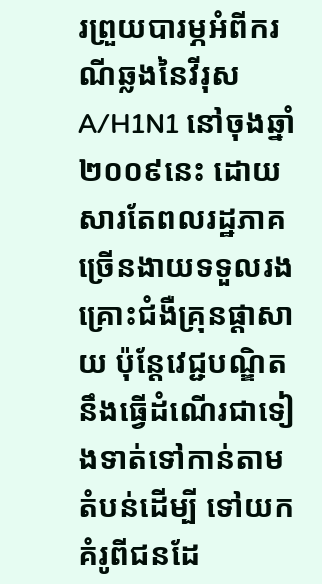រព្រួយបារម្ភអំពីករណីឆ្លងនៃវីរុស A/H1N1 នៅចុងឆ្នាំ២០០៩នេះ ដោយសារតែពលរដ្ឋភាគច្រើនងាយទទួលរងគ្រោះជំងឺគ្រុនផ្ដាសាយ ប៉ុន្តែវេជ្ជបណ្ឌិតនឹងធ្វើដំណើរជាទៀងទាត់ទៅកាន់តាមតំបន់ដើម្បី ទៅយកគំរូពីជនដែ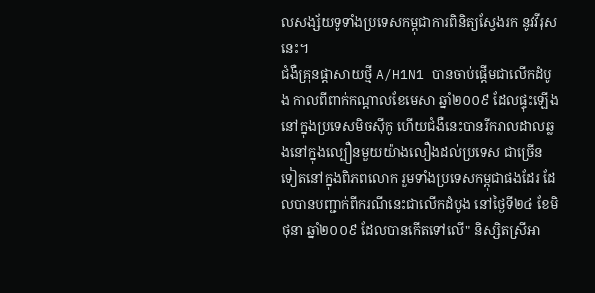លសង្ស័យទូទាំងប្រទេសកម្ពុជាការពិនិត្យស្វែងរក នូវវីរុសនេះ។
ជំងឺគ្រុនផ្ដាសាយថ្មី A/H1N1 បានចាប់ផ្ដើមជាលើកដំបូង កាលពីពាក់កណ្ដាលខែមេសា ឆ្នាំ២០០៩ ដែលផ្ទុះឡើងនៅក្នុងប្រទេសមិចស៊ីកូ ហើយជំងឺនេះបានរីករាលដាលឆ្លងនៅក្នុងល្បឿនមួយយ៉ាងលឿងដល់ប្រទេស ជាច្រើនទៀតនៅក្នុងពិភពលោក រួមទាំងប្រទេសកម្ពុជាផងដែរ ដែលបានបញ្ជាក់ពីករណីនេះជាលើកដំបូង នៅថ្ងៃទី២៤ ខែមិថុនា ឆ្នាំ២០០៩ ដែលបានកើតទៅលើ" និស្សិតស្រីអា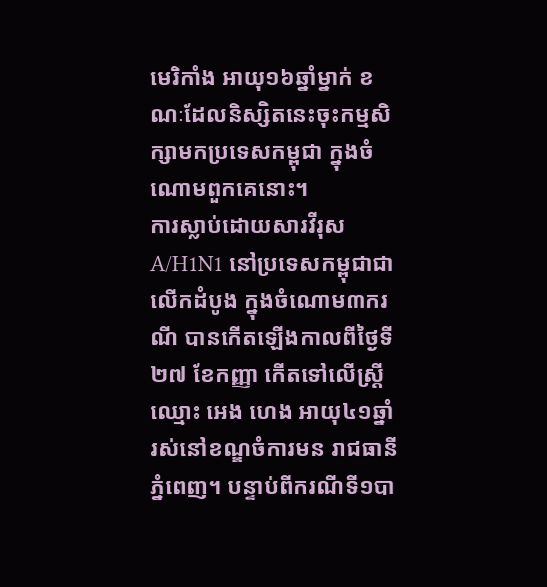មេរិកាំង អាយុ១៦ឆ្នាំម្នាក់ ខណៈដែលនិស្សិតនេះចុះកម្មសិក្សាមកប្រទេសកម្ពុជា ក្នុងចំណោមពួកគេនោះ។
ការស្លាប់ដោយសារវីរុស A/H1N1 នៅប្រទេសកម្ពុជាជាលើកដំបូង ក្នុងចំណោម៣ករណី បានកើតឡើងកាលពីថ្ងៃទី២៧ ខែកញ្ញា កើតទៅលើស្ត្រីឈ្មោះ អេង ហេង អាយុ៤១ឆ្នាំ រស់នៅខណ្ឌចំការមន រាជធានីភ្នំពេញ។ បន្ទាប់ពីករណីទី១បា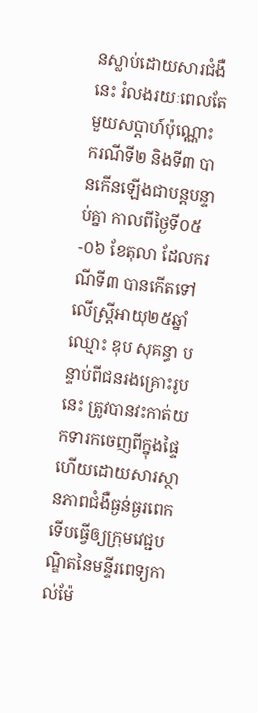នស្លាប់ដោយសារជំងឺនេះ រំលងរយៈពេលតែមួយសប្ដាហ៍ប៉ុណ្ណោះ ករណីទី២ និងទី៣ បានកើនឡើងជាបន្តបន្ទាប់គ្នា កាលពីថ្ងៃទី០៥-០៦ ខែតុលា ដែលករណីទី៣ បានកើតទៅលើស្ត្រីអាយុ២៥ឆ្នាំ ឈ្មោះ ឌុប សុគន្ធា បន្ទាប់ពីជនរងគ្រោះរូបនេះ ត្រូវបានវះកាត់យកទារកចេញពីក្នុងផ្ទៃ ហើយដោយសារស្ថានភាពជំងឺធ្ងន់ធ្ងរពេក ទើបធ្វើឲ្យក្រុមវេជ្ជបណ្ឌិតនៃមន្ទីរពេទ្យកាល់ម៉ែ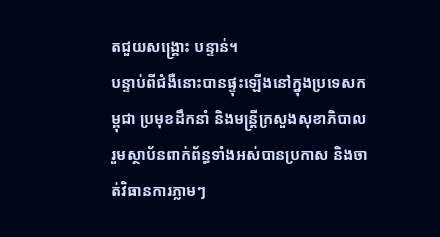តជួយសង្គ្រោះ បន្ទាន់។
បន្ទាប់ពីជំងឺនោះបានផ្ទុះឡើងនៅក្នុងប្រទេសកម្ពុជា ប្រមុខដឹកនាំ និងមន្ត្រីក្រសួងសុខាភិបាល រួមស្ថាប័នពាក់ព័ន្ធទាំងអស់បានប្រកាស និងចាត់វិធានការភ្លាមៗ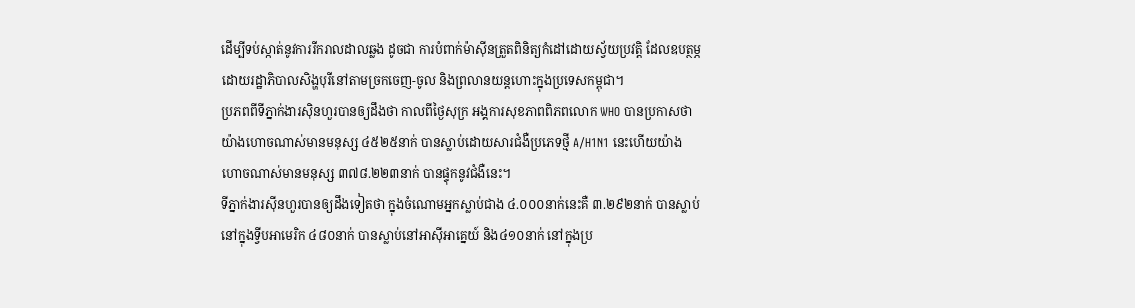ដើម្បីទប់ស្កាត់នូវការរីករាលដាលឆ្លង ដូចជា ការបំពាក់ម៉ាស៊ីនត្រួតពិនិត្យកំដៅដោយស្វ័យប្រវត្តិ ដែលឧបត្ថម្ភដោយរដ្ឋាភិបាលសិង្ហបុរីនៅតាមច្រកចេញ-ចូល និងព្រលានយន្តហោះក្នុងប្រទេសកម្ពុជា។
ប្រភពពីទីភ្នាក់ងារស៊ិនហួរបានឲ្យដឹងថា កាលពីថ្ងៃសុក្រ អង្គការសុខភាពពិភពលោក WHO បានប្រកាសថា យ៉ាងហោចណាស់មានមនុស្ស ៤៥២៥នាក់ បានស្លាប់ដោយសារជំងឺប្រភេទថ្មី A/H1N1 នេះហើយយ៉ាងហោចណាស់មានមនុស្ស ៣៧៨.២២៣នាក់ បានផ្ទុកនូវជំងឺនេះ។
ទីភ្នាក់ងារស៊ីនហួរបានឲ្យដឹងទៀតថា ក្នុងចំណោមអ្នកស្លាប់ជាង ៤.០០០នាក់នេះគឺ ៣.២៩២នាក់ បានស្លាប់នៅក្នុងទ្វីបអាមេរិក ៤៨០នាក់ បានស្លាប់នៅអាស៊ីអាគ្នេយ៍ និង៤១០នាក់ នៅក្នុងប្រ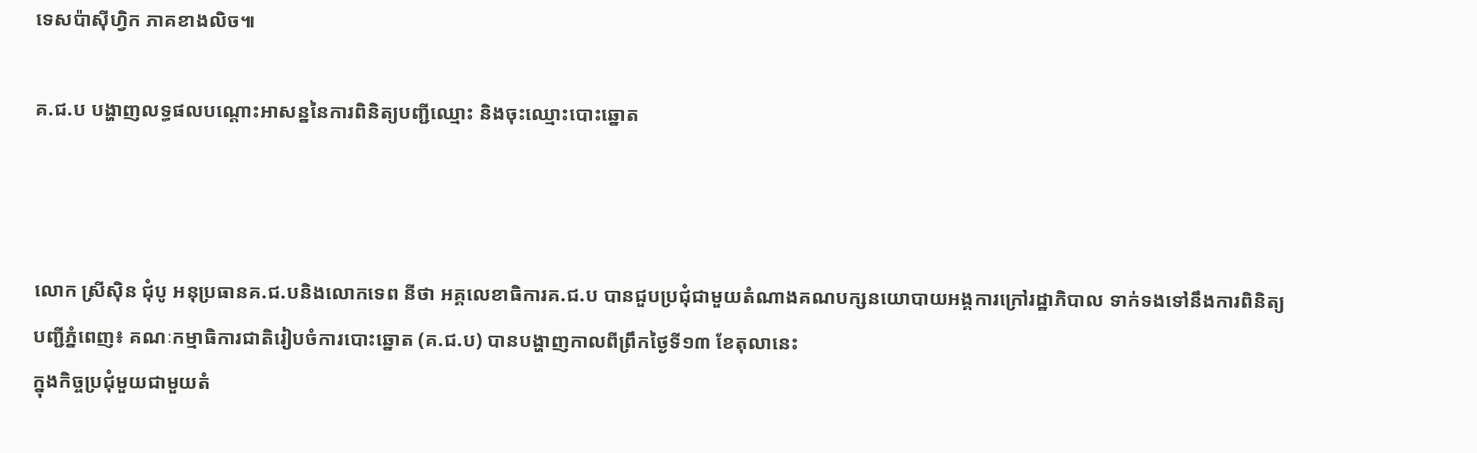ទេសប៉ាស៊ីហ្វិក ភាគខាងលិច៕

គ.ជ.ប បង្ហាញលទ្ធផលបណ្ដោះអាសន្ននៃការពិនិត្យបញ្ជីឈ្មោះ និងចុះឈ្មោះបោះឆ្នោត



លោក ស្រីស៊ិន ជុំបូ អនុប្រធានគ.ជ.បនិងលោកទេព នីថា អគ្គលេខាធិការគ.ជ.ប បានជួបប្រជុំជាមួយតំណាងគណបក្សនយោបាយអង្គការក្រៅរដ្ឋាភិបាល ទាក់ទងទៅនឹងការពិនិត្យបញ្ជីភ្នំពេញ៖ គណៈកម្មាធិការជាតិរៀបចំការបោះឆ្នោត (គ.ជ.ប) បានបង្ហាញកាលពីព្រឹកថ្ងៃទី១៣ ខែតុលានេះ
ក្នុងកិច្ចប្រជុំមួយជាមួយតំ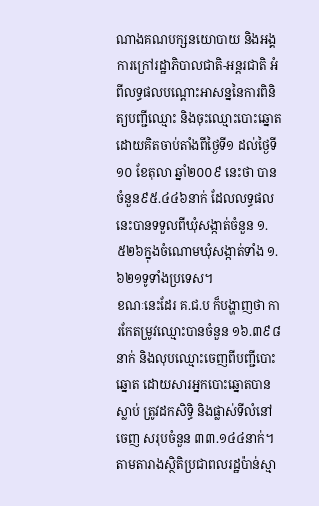ណាងគណបក្សនយោបាយ និងអង្គការក្រៅរដ្ឋាភិបាលជាតិ-អន្តរជាតិ អំពីលទ្ធផលបណ្ដោះអាសន្ននៃការពិនិត្យបញ្ជីឈ្មោះ និងចុះឈ្មោះបោះឆ្នោត ដោយគិតចាប់តាំងពីថ្ងៃទី១ ដល់ថ្ងៃទី១០ ខែតុលា ឆ្នាំ២០០៩ នេះថា បានចំនួន៩៥.៤៤៦នាក់ ដែលលទ្ធផលនេះបានទទួលពីឃុំសង្កាត់ចំនួន ១.៥២៦ក្នុងចំណោមឃុំសង្កាត់ទាំង ១.៦២១ទូទាំងប្រទេស។
ខណៈនេះដែរ គ.ជ.ប ក៏បង្ហាញថា ការកែតម្រូវឈ្មោះបានចំនួន ១៦.៣៩៨នាក់ និងលុបឈ្មោះចេញពីបញ្ជីបោះឆ្នោត ដោយសារអ្នកបោះឆ្នោតបានស្លាប់ ត្រូវដកសិទ្ធិ និងផ្លាស់ទីលំនៅចេញ សរុបចំនួន ៣៣.១៤៤នាក់។
តាមតារាងស្ថិតិប្រជាពលរដ្ឋប៉ាន់ស្មា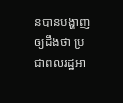នបានបង្ហាញឲ្យដឹងថា ប្រជាពលរដ្ឋអា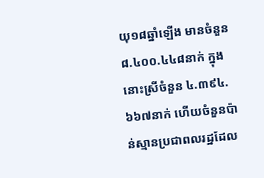យុ១៨ឆ្នាំឡើង មានចំនួន ៨.៤០០.៤៤៨នាក់ ក្នុងនោះស្រីចំនួន ៤.៣៩៤.៦៦៧នាក់ ហើយចំនួនប៉ាន់ស្មានប្រជាពលរដ្ឋដែល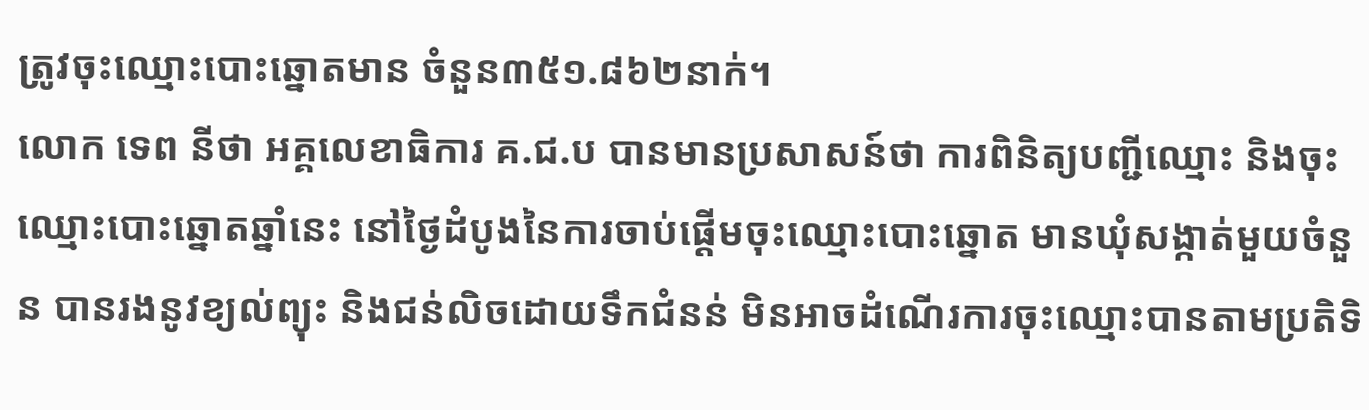ត្រូវចុះឈ្មោះបោះឆ្នោតមាន ចំនួន៣៥១.៨៦២នាក់។
លោក ទេព នីថា អគ្គលេខាធិការ គ.ជ.ប បានមានប្រសាសន៍ថា ការពិនិត្យបញ្ជីឈ្មោះ និងចុះឈ្មោះបោះឆ្នោតឆ្នាំនេះ នៅថ្ងៃដំបូងនៃការចាប់ផ្ដើមចុះឈ្មោះបោះឆ្នោត មានឃុំសង្កាត់មួយចំនួន បានរងនូវខ្យល់ព្យុះ និងជន់លិចដោយទឹកជំនន់ មិនអាចដំណើរការចុះឈ្មោះបានតាមប្រតិទិ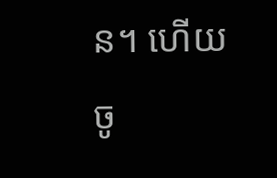ន។ ហើយចូ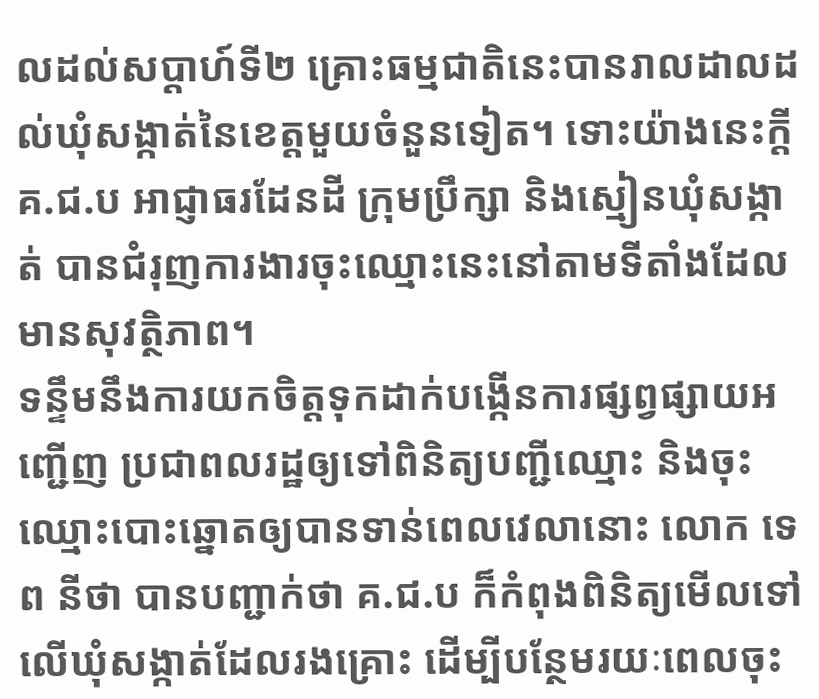លដល់សប្ដាហ៍ទី២ គ្រោះធម្មជាតិនេះបានរាលដាលដល់ឃុំសង្កាត់នៃខេត្តមួយចំនួនទៀត។ ទោះយ៉ាងនេះក្ដី គ.ជ.ប អាជ្ញាធរដែនដី ក្រុមប្រឹក្សា និងស្មៀនឃុំសង្កាត់ បានជំរុញការងារចុះឈ្មោះនេះនៅតាមទីតាំងដែលមានសុវត្ថិភាព។
ទន្ទឹមនឹងការយកចិត្តទុកដាក់បង្កើនការផ្សព្វផ្សាយអញ្ជើញ ប្រជាពលរដ្ឋឲ្យទៅពិនិត្យបញ្ជីឈ្មោះ និងចុះឈ្មោះបោះឆ្នោតឲ្យបានទាន់ពេលវេលានោះ លោក ទេព នីថា បានបញ្ជាក់ថា គ.ជ.ប ក៏កំពុងពិនិត្យមើលទៅលើឃុំសង្កាត់ដែលរងគ្រោះ ដើម្បីបន្ថែមរយៈពេលចុះ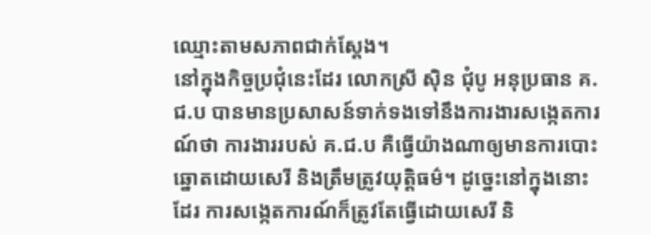ឈ្មោះតាមសភាពជាក់ស្ដែង។
នៅក្នុងកិច្ចប្រជុំនេះដែរ លោកស្រី ស៊ិន ជុំបូ អនុប្រធាន គ.ជ.ប បានមានប្រសាសន៍ទាក់ទងទៅនឹងការងារសង្កេតការណ៍ថា ការងាររបស់ គ.ជ.ប គឺធ្វើយ៉ាងណាឲ្យមានការបោះឆ្នោតដោយសេរី និងត្រឹមត្រូវយុត្តិធម៌។ ដូច្នេះនៅក្នុងនោះដែរ ការសង្កេតការណ៍ក៏ត្រូវតែធ្វើដោយសេរី និ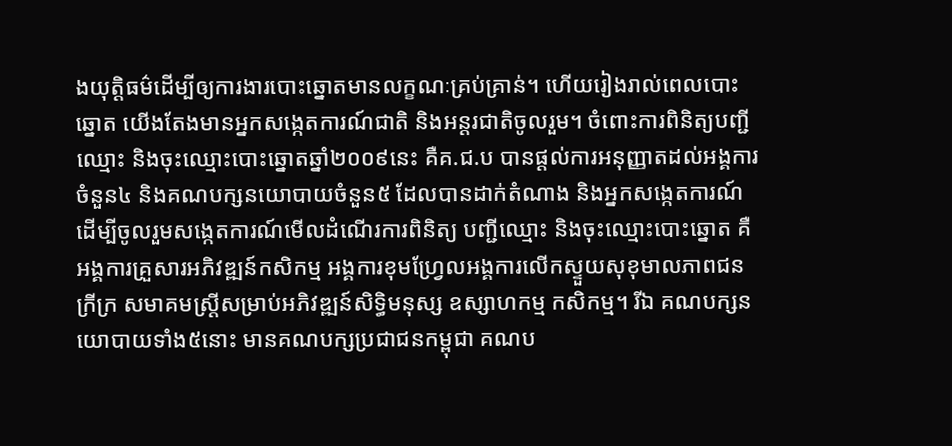ងយុត្តិធម៌ដើម្បីឲ្យការងារបោះឆ្នោតមានលក្ខណៈគ្រប់គ្រាន់។ ហើយរៀងរាល់ពេលបោះឆ្នោត យើងតែងមានអ្នកសង្កេតការណ៍ជាតិ និងអន្តរជាតិចូលរួម។ ចំពោះការពិនិត្យបញ្ជីឈ្មោះ និងចុះឈ្មោះបោះឆ្នោតឆ្នាំ២០០៩នេះ គឺគ.ជ.ប បានផ្ដល់ការអនុញ្ញាតដល់អង្គការចំនួន៤ និងគណបក្សនយោបាយចំនួន៥ ដែលបានដាក់តំណាង និងអ្នកសង្កេតការណ៍ដើម្បីចូលរួមសង្កេតការណ៍មើលដំណើរការពិនិត្យ បញ្ជីឈ្មោះ និងចុះឈ្មោះបោះឆ្នោត គឺអង្គការគ្រួសារអភិវឌ្ឍន៍កសិកម្ម អង្គការខុមហ្វ្រែលអង្គការលើកស្ទួយសុខុមាលភាពជនក្រីក្រ សមាគមស្ត្រីសម្រាប់អភិវឌ្ឍន៍សិទ្ធិមនុស្ស ឧស្សាហកម្ម កសិកម្ម។ រីឯ គណបក្សនយោបាយទាំង៥នោះ មានគណបក្សប្រជាជនកម្ពុជា គណប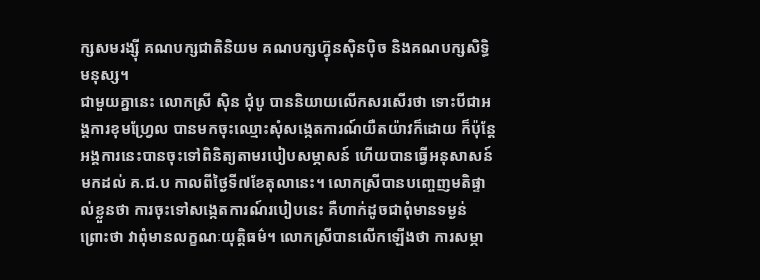ក្សសមរង្ស៊ី គណបក្សជាតិនិយម គណបក្សហ្វ៊ុនស៊ិនប៉ិច និងគណបក្សសិទ្ធិមនុស្ស។
ជាមួយគ្នានេះ លោកស្រី ស៊ិន ជុំបូ បាននិយាយលើកសរសើរថា ទោះបីជាអង្គការខុមហ្វ្រែល បានមកចុះឈ្មោះសុំសង្កេតការណ៍យឺតយ៉ាវក៏ដោយ ក៏ប៉ុន្តែអង្គការនេះបានចុះទៅពិនិត្យតាមរបៀបសម្ភាសន៍ ហើយបានធ្វើអនុសាសន៍មកដល់ គ.ជ.ប កាលពីថ្ងៃទី៧ខែតុលានេះ។ លោកស្រីបានបញ្ចេញមតិផ្ទាល់ខ្លួនថា ការចុះទៅសង្កេតការណ៍របៀបនេះ គឺហាក់ដូចជាពុំមានទម្ងន់ ព្រោះថា វាពុំមានលក្ខណៈយុត្តិធម៌។ លោកស្រីបានលើកឡើងថា ការសម្ភា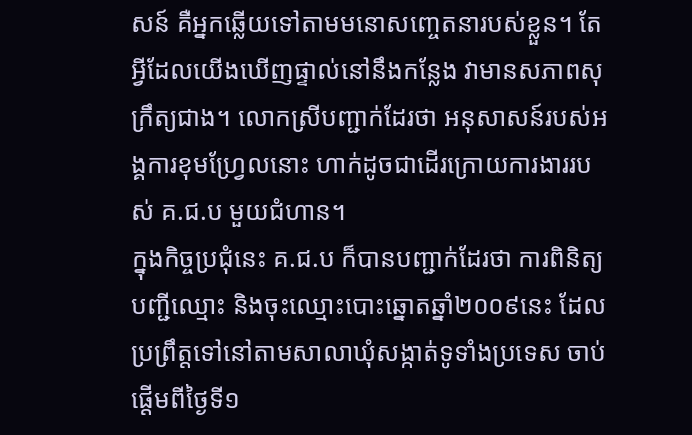សន៍ គឺអ្នកឆ្លើយទៅតាមមនោសញ្ចេតនារបស់ខ្លួន។ តែអ្វីដែលយើងឃើញផ្ទាល់នៅនឹងកន្លែង វាមានសភាពសុក្រឹត្យជាង។ លោកស្រីបញ្ជាក់ដែរថា អនុសាសន៍របស់អង្គការខុមហ្វ្រែលនោះ ហាក់ដូចជាដើរក្រោយការងាររបស់ គ.ជ.ប មួយជំហាន។
ក្នុងកិច្ចប្រជុំនេះ គ.ជ.ប ក៏បានបញ្ជាក់ដែរថា ការពិនិត្យបញ្ជីឈ្មោះ និងចុះឈ្មោះបោះឆ្នោតឆ្នាំ២០០៩នេះ ដែលប្រព្រឹត្តទៅនៅតាមសាលាឃុំសង្កាត់ទូទាំងប្រទេស ចាប់ផ្ដើមពីថ្ងៃទី១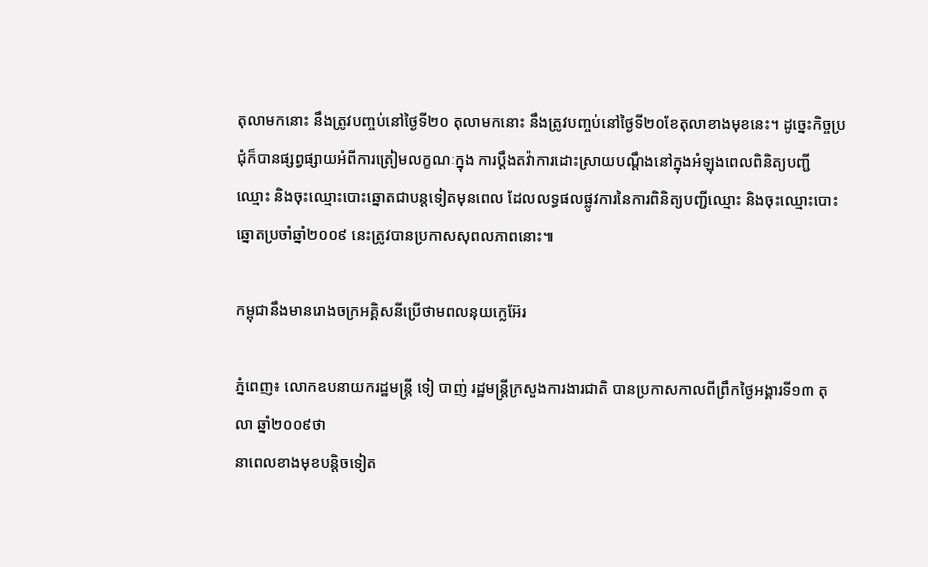តុលាមកនោះ នឹងត្រូវបញ្ចប់នៅថ្ងៃទី២០ តុលាមកនោះ នឹងត្រូវបញ្ចប់នៅថ្ងៃទី២០ខែតុលាខាងមុខនេះ។ ដូច្នេះកិច្ចប្រជុំក៏បានផ្សព្វផ្សាយអំពីការត្រៀមលក្ខណៈក្នុង ការប្ដឹងតវ៉ាការដោះស្រាយបណ្ដឹងនៅក្នុងអំឡុងពេលពិនិត្យបញ្ជី ឈ្មោះ និងចុះឈ្មោះបោះឆ្នោតជាបន្តទៀតមុនពេល ដែលលទ្ធផលផ្លូវការនៃការពិនិត្យបញ្ជីឈ្មោះ និងចុះឈ្មោះបោះឆ្នោតប្រចាំឆ្នាំ២០០៩ នេះត្រូវបានប្រកាសសុពលភាពនោះ៕

កម្ពុជានឹងមានរោងចក្រអគ្គិសនីប្រើថាមពលនុយក្លេអ៊ែរ

ភ្នំពេញ៖ លោកឧបនាយករដ្ឋមន្ត្រី ទៀ បាញ់ រដ្ឋមន្ត្រីក្រសួងការងារជាតិ បានប្រកាសកាលពីព្រឹកថ្ងៃអង្គារទី១៣ តុលា ឆ្នាំ២០០៩ថា
នាពេលខាងមុខបន្តិចទៀត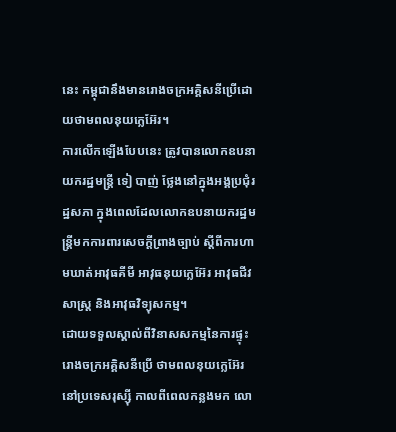នេះ កម្ពុជានឹងមានរោងចក្រអគ្គិសនីប្រើដោយថាមពលនុយក្លេអ៊ែរ។
ការលើកឡើងបែបនេះ ត្រូវបានលោកឧបនាយករដ្ឋមន្ត្រី ទៀ បាញ់ ថ្លែងនៅក្នុងអង្គប្រជុំរដ្ឋសភា ក្នុងពេលដែលលោកឧបនាយករដ្ឋមន្ត្រីមកការពារសេចក្ដីព្រាងច្បាប់ ស្ដីពីការហាមឃាត់អាវុធគីមី អាវុធនុយក្លេអ៊ែរ អាវុធជីវសាស្ត្រ និងអាវុធវិទ្យុសកម្ម។
ដោយទទួលស្គាល់ពីវិនាសសកម្មនៃការផ្ទុះរោងចក្រអគ្គិសនីប្រើ ថាមពលនុយក្លេអ៊ែរនៅប្រទេសរុស្ស៊ី កាលពីពេលកន្លងមក លោ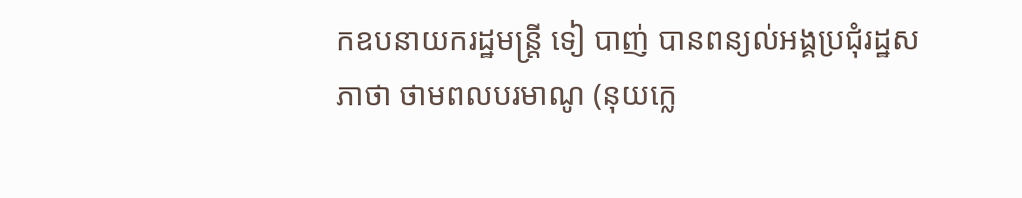កឧបនាយករដ្ឋមន្ត្រី ទៀ បាញ់ បានពន្យល់អង្គប្រជុំរដ្ឋសភាថា ថាមពលបរមាណូ (នុយក្លេ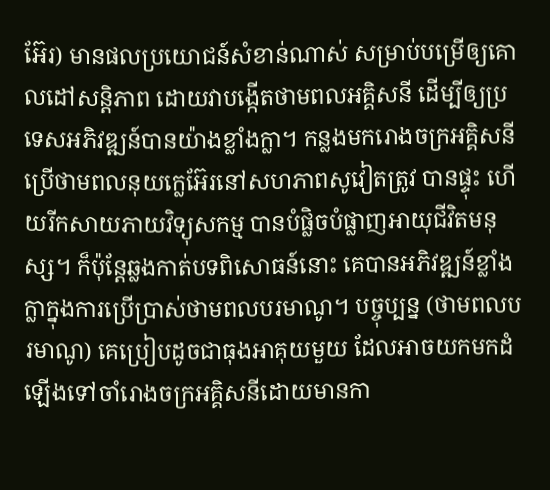អ៊ែរ) មានផលប្រយោជន៍សំខាន់ណាស់ សម្រាប់បម្រើឲ្យគោលដៅសន្តិភាព ដោយវាបង្កើតថាមពលអគ្គិសនី ដើម្បីឲ្យប្រទេសអភិវឌ្ឍន៍បានយ៉ាងខ្លាំងក្លា។ កន្លងមករោងចក្រអគ្គិសនីប្រើថាមពលនុយក្លេអ៊ែរនៅសហភាពសូវៀតត្រូវ បានផ្ទុះ ហើយរីកសាយភាយវិទ្យុសកម្ម បានបំផ្លិចបំផ្លាញអាយុជីវិតមនុស្ស។ ក៏ប៉ុន្តែឆ្លងកាត់បទពិសោធន៍នោះ គេបានអភិវឌ្ឍន៍ខ្លាំងក្លាក្នុងការប្រើប្រាស់ថាមពលបរមាណូ។ បច្ចុប្បន្ន (ថាមពលបរមាណូ) គេប្រៀបដូចជាធុងអាគុយមួយ ដែលអាចយកមកដំឡើងទៅចាំរោងចក្រអគ្គិសនីដោយមានកា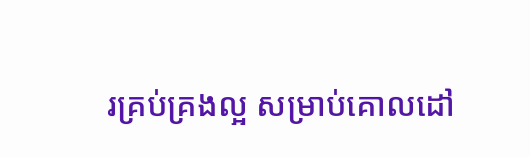រគ្រប់គ្រងល្អ សម្រាប់គោលដៅ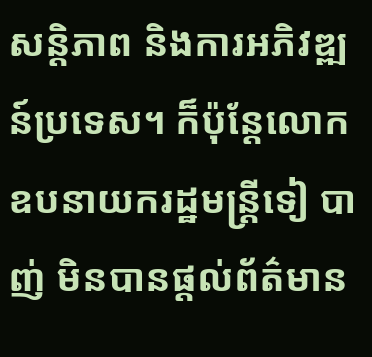សន្តិភាព និងការអភិវឌ្ឍន៍ប្រទេស។ ក៏ប៉ុន្តែលោកឧបនាយករដ្ឋមន្ត្រីទៀ បាញ់ មិនបានផ្ដល់ព័ត៌មាន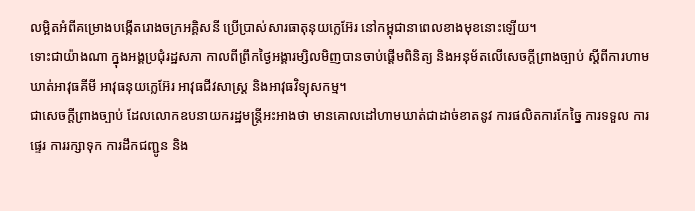លម្អិតអំពីគម្រោងបង្កើតរោងចក្រអគ្គិសនី ប្រើប្រាស់សារធាតុនុយក្លេអ៊ែរ នៅកម្ពុជានាពេលខាងមុខនោះឡើយ។
ទោះជាយ៉ាងណា ក្នុងអង្គប្រជុំរដ្ឋសភា កាលពីព្រឹកថ្ងៃអង្គារម្សិលមិញបានចាប់ផ្ដើមពិនិត្យ និងអនុម័តលើសេចក្ដីព្រាងច្បាប់ ស្ដីពីការហាមឃាត់អាវុធគីមី អាវុធនុយក្លេអ៊ែរ អាវុធជីវសាស្ត្រ និងអាវុធវិទ្យុសកម្ម។
ជាសេចក្ដីព្រាងច្បាប់ ដែលលោកឧបនាយករដ្ឋមន្ត្រីអះអាងថា មានគោលដៅហាមឃាត់ជាដាច់ខាតនូវ ការផលិតការកែច្នៃ ការទទួល ការផ្ទេរ ការរក្សាទុក ការដឹកជញ្ជូន និង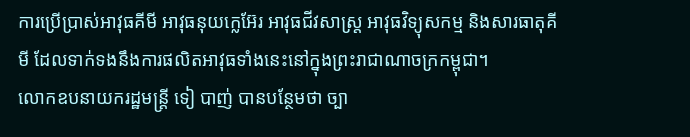ការប្រើប្រាស់អាវុធគីមី អាវុធនុយក្លេអ៊ែរ អាវុធជីវសាស្ត្រ អាវុធវិទ្យុសកម្ម និងសារធាតុគីមី ដែលទាក់ទងនឹងការផលិតអាវុធទាំងនេះនៅក្នុងព្រះរាជាណាចក្រកម្ពុជា។
លោកឧបនាយករដ្ឋមន្ត្រី ទៀ បាញ់ បានបន្ថែមថា ច្បា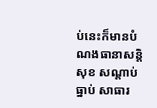ប់នេះក៏មានបំណងធានាសន្តិសុខ សណ្ដាប់ធ្នាប់ សាធារ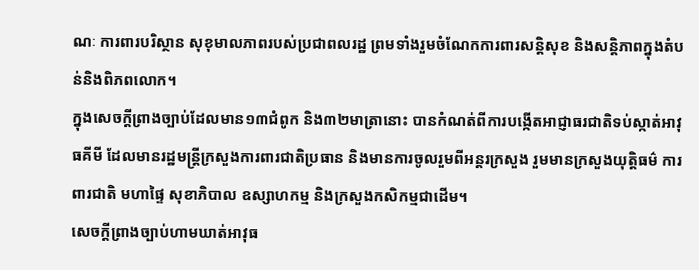ណៈ ការពារបរិស្ថាន សុខុមាលភាពរបស់ប្រជាពលរដ្ឋ ព្រមទាំងរួមចំណែកការពារសន្តិសុខ និងសន្តិភាពក្នុងតំបន់និងពិភពលោក។
ក្នុងសេចក្ដីព្រាងច្បាប់ដែលមាន១៣ជំពូក និង៣២មាត្រានោះ បានកំណត់ពីការបង្កើតអាជ្ញាធរជាតិទប់ស្កាត់អាវុធគីមី ដែលមានរដ្ឋមន្ត្រីក្រសួងការពារជាតិប្រធាន និងមានការចូលរួមពីអន្តរក្រសួង រួមមានក្រសួងយុត្តិធម៌ ការពារជាតិ មហាផ្ទៃ សុខាភិបាល ឧស្សាហកម្ម និងក្រសួងកសិកម្មជាដើម។
សេចក្ដីព្រាងច្បាប់ហាមឃាត់អាវុធ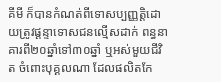គីមី ក៏បានកំណត់ពីទោសប្បញ្ញត្តិដោយត្រូវផ្ដន្ទាទោសជនល្មើសដាក់ ពន្ធនាគារពី២០ឆ្នាំទៅ៣០ឆ្នាំ ឬអស់មួយជីវិត ចំពោះបុគ្គលណា ដែលផលិតកែ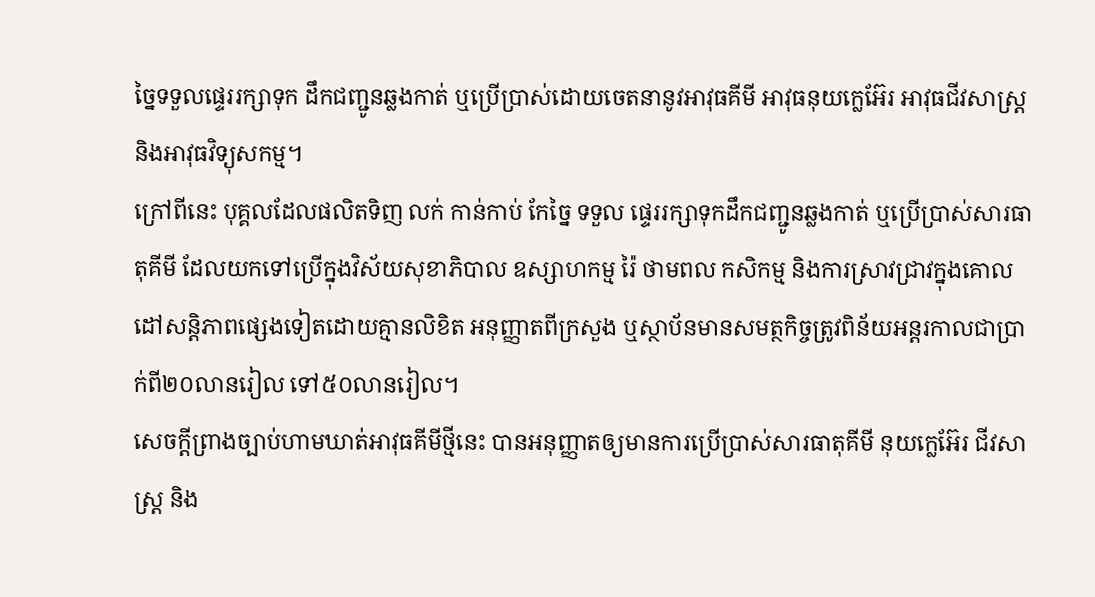ច្នៃទទួលផ្ទេររក្សាទុក ដឹកជញ្ជូនឆ្លងកាត់ ឬប្រើប្រាស់ដោយចេតនានូវអាវុធគីមី អាវុធនុយក្លេអ៊ែរ អាវុធជីវសាស្ត្រ និងអាវុធវិទ្យុសកម្ម។
ក្រៅពីនេះ បុគ្គលដែលផលិតទិញ លក់ កាន់កាប់ កែច្នៃ ទទួល ផ្ទេររក្សាទុកដឹកជញ្ជូនឆ្លងកាត់ ឬប្រើប្រាស់សារធាតុគីមី ដែលយកទៅប្រើក្នុងវិស័យសុខាភិបាល ឧស្សាហកម្ម រ៉ៃ ថាមពល កសិកម្ម និងការស្រាវជ្រាវក្នុងគោលដៅសន្តិភាពផ្សេងទៀតដោយគ្មានលិខិត អនុញ្ញាតពីក្រសួង ឬស្ថាប័នមានសមត្ថកិច្ចត្រូវពិន័យអន្តរកាលជាប្រាក់ពី២០លានរៀល ទៅ៥០លានរៀល។
សេចក្ដីព្រាងច្បាប់ហាមឃាត់អាវុធគីមីថ្មីនេះ បានអនុញ្ញាតឲ្យមានការប្រើប្រាស់សារធាតុគីមី នុយក្លេអ៊ែរ ជីវសាស្ត្រ និង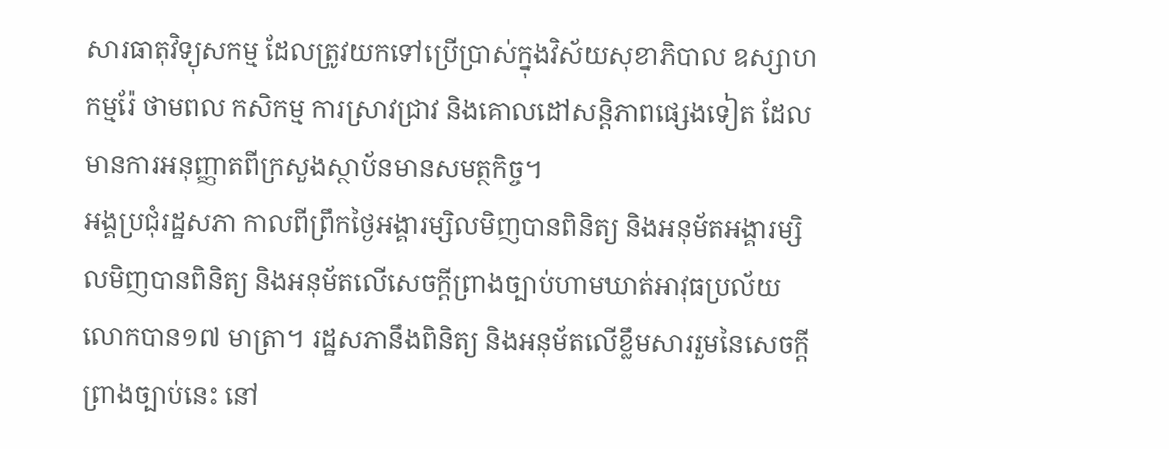សារធាតុវិទ្យុសកម្ម ដែលត្រូវយកទៅប្រើប្រាស់ក្នុងវិស័យសុខាភិបាល ឧស្សាហកម្មរ៉ែ ថាមពល កសិកម្ម ការស្រាវជ្រាវ និងគោលដៅសន្តិភាពផ្សេងទៀត ដែលមានការអនុញ្ញាតពីក្រសួងស្ថាប័នមានសមត្ថកិច្ច។
អង្គប្រជុំរដ្ឋសភា កាលពីព្រឹកថ្ងៃអង្គារម្សិលមិញបានពិនិត្យ និងអនុម័តអង្គារម្សិលមិញបានពិនិត្យ និងអនុម័តលើសេចក្ដីព្រាងច្បាប់ហាមឃាត់អាវុធប្រល័យលោកបាន១៧ មាត្រា។ រដ្ឋសភានឹងពិនិត្យ និងអនុម័តលើខ្លឹមសាររួមនៃសេចក្ដីព្រាងច្បាប់នេះ នៅ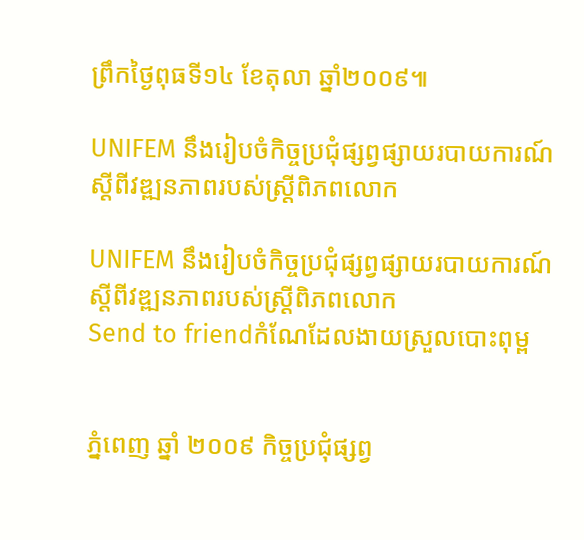ព្រឹកថ្ងៃពុធទី១៤ ខែតុលា ឆ្នាំ២០០៩៕

UNIFEM នឹងរៀបចំកិច្ចប្រជុំផ្សព្វផ្សាយរបាយការណ៍ស្ដីពីវឌ្ឍនភាពរបស់ស្ត្រីពិភពលោក

UNIFEM នឹងរៀបចំកិច្ចប្រជុំផ្សព្វផ្សាយរបាយការណ៍ស្ដីពីវឌ្ឍនភាពរបស់ស្ត្រីពិភពលោក
Send to friendកំណែដែលងាយស្រួលបោះពុម្ព


ភ្នំពេញ ឆ្នាំ ២០០៩ កិច្ចប្រជុំផ្សព្វ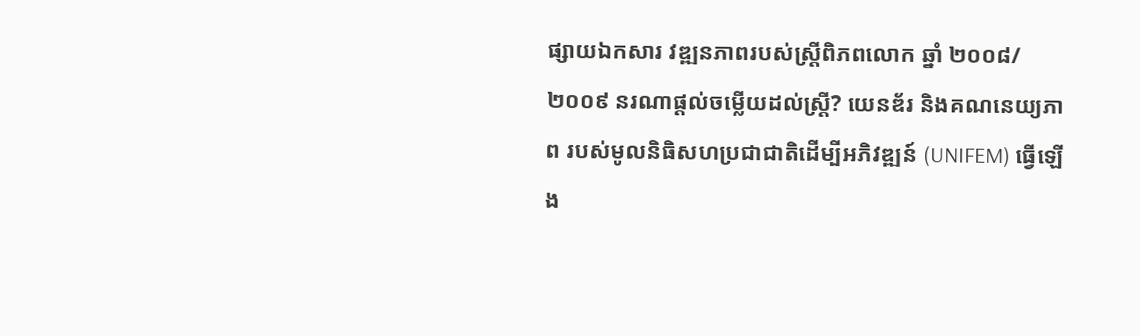ផ្សាយឯកសារ វឌ្ឍនភាពរបស់ស្ត្រីពិភពលោក ឆ្នាំ ២០០៨/២០០៩ នរណាផ្ដល់ចម្លើយដល់ស្ត្រី? យេនឌ័រ និងគណនេយ្យភាព របស់មូលនិធិសហប្រជាជាតិដើម្បីអភិវឌ្ឍន៍ (UNIFEM) ធ្វើឡើង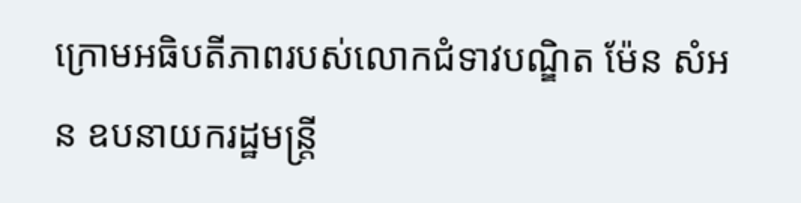ក្រោមអធិបតីភាពរបស់លោកជំទាវបណ្ឌិត ម៉ែន សំអន ឧបនាយករដ្ឋមន្ត្រី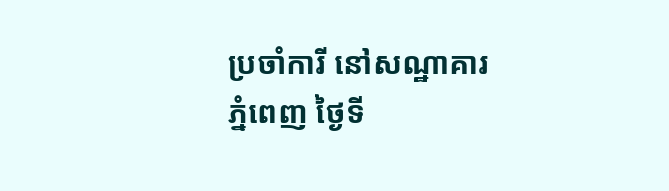ប្រចាំការី នៅសណ្ឋាគារភ្នំពេញ ថ្ងៃទី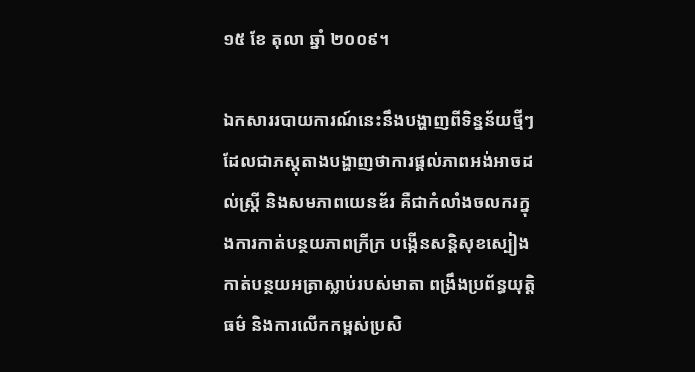១៥ ខែ តុលា ឆ្នាំ ២០០៩។

ឯកសាររបាយការណ៍នេះនឹងបង្ហាញពីទិន្នន័យថ្មីៗ ដែលជាភស្តុតាងបង្ហាញថាការផ្ដល់ភាពអង់អាចដល់ស្ត្រី និងសមភាពយេនឌ័រ គឺជាកំលាំងចលករក្នុងការកាត់បន្ថយភាពក្រីក្រ បង្កើនសន្តិសុខស្បៀង កាត់បន្ថយអត្រាស្លាប់របស់មាតា ពង្រឹងប្រព័ន្ធយុត្តិធម៌ និងការលើកកម្ពស់ប្រសិ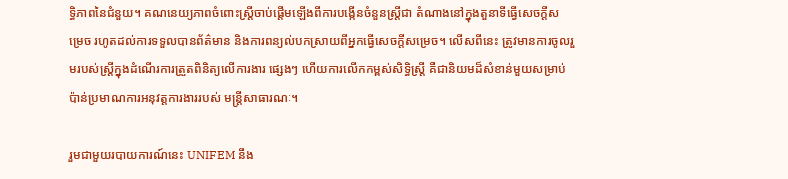ទ្ធិភាពនៃជំនួយ។ គណនេយ្យភាពចំពោះស្ត្រីចាប់ផ្ដើមឡើងពីការបង្កើនចំនួនស្ត្រីជា តំណាងនៅក្នុងតួនាទីធ្វើសេចក្ដីសម្រេច រហូតដល់ការទទួលបានព័ត៌មាន និងការពន្យល់បកស្រាយពីអ្នកធ្វើសេចក្ដីសម្រេច។ លើសពីនេះ ត្រូវមានការចូលរួមរបស់ស្ត្រីក្នុងដំណើរការត្រួតពិនិត្យលើការងារ ផ្សេងៗ ហើយការលើកកម្ពស់សិទ្ធិស្ត្រី គឺជានិយមដ៏សំខាន់មួយសម្រាប់ប៉ាន់ប្រមាណការអនុវត្តការងាររបស់ មន្ត្រីសាធារណៈ។

រួមជាមួយរបាយការណ៍នេះ UNIFEM នឹង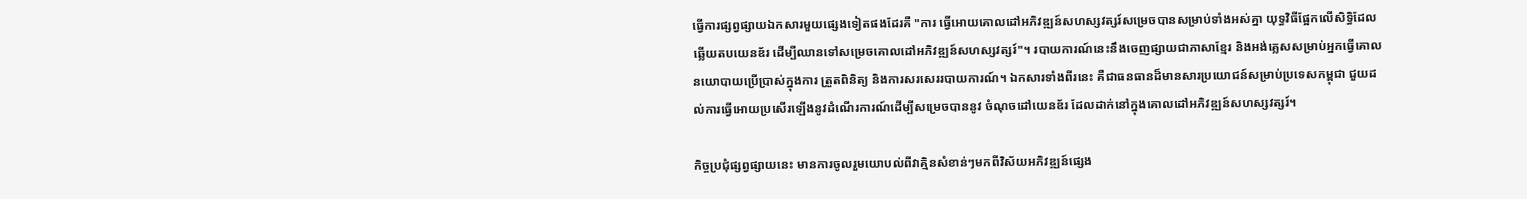ធ្វើការផ្សព្វផ្សាយឯកសារមួយផ្សេងទៀតផងដែរគឺ "ការ ធ្វើអោយគោលដៅអភិវឌ្ឍន៍សហស្សវត្សរ៍សម្រេចបានសម្រាប់ទាំងអស់គ្នា យុទ្ធវិធីផ្អែកលើសិទ្ធិដែលឆ្លើយតបយេនឌ័រ ដើម្បីឈានទៅសម្រេចគោលដៅអភិវឌ្ឍន៍សហស្សវត្សរ៍"។ របាយការណ៍នេះនឹងចេញផ្សាយជាភាសាខ្មែរ និងអង់គ្លេសសម្រាប់អ្នកធ្វើគោលនយោបាយប្រើប្រាស់ក្នុងការ ត្រួតពិនិត្យ និងការសរសេររបាយការណ៍។ ឯកសារទាំងពីរនេះ គឺជាធនធានដ៏មានសារប្រយោជន៍សម្រាប់ប្រទេសកម្ពុជា ជួយដល់ការធ្វើអោយប្រសើរឡើងនូវដំណើរការណ៍ដើម្បីសម្រេចបាននូវ ចំណុចដៅយេនឌ័រ ដែលដាក់នៅក្នុងគោលដៅអភិវឌ្ឍន៍សហស្សវត្សរ៍។

កិច្ចប្រជុំផ្សព្វផ្សាយនេះ មានការចូលរួមយោបល់ពីវាគ្មិនសំខាន់ៗមកពីវិស័យអភិវឌ្ឍន៍ផ្សេង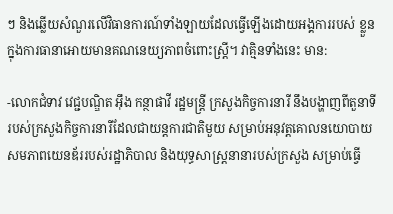ៗ និងឆ្លើយសំណួរលើវិធានការណ៍ទាំងឡាយដែលធ្វើឡើងដោយអង្គការរបស់ ខ្លួន ក្នុងការធានាអោយមានគណនេយ្យភាពចំពោះស្ត្រី។ វាគ្មិនទាំងនេះ មាន:

-លោកជំទាវ វេជ្ជបណ្ឌិត អ៊ឹង កន្ថាផាវី រដ្ឋមន្ត្រី ក្រសួងកិច្ចការនារី នឹងបង្ហាញពីតួនាទីរបស់ក្រសួងកិច្ចការនារីដែលជាយន្តការជាតិមួយ សម្រាប់អនុវត្តគោលនយោបាយសមភាពយេនឌ័ររបស់រដ្ឋាភិបាល និងយុទ្ធសាស្ត្រនានារបស់ក្រសួង សម្រាប់ធ្វើ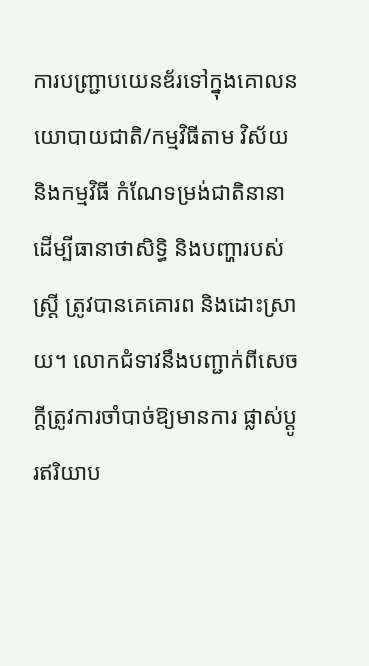ការបញ្ជ្រាបយេនឌ័រទៅក្នុងគោលនយោបាយជាតិ/កម្មវិធីតាម វិស័យ និងកម្មវិធី កំណែទម្រង់ជាតិនានាដើម្បីធានាថាសិទ្ធិ និងបញ្ហារបស់ស្ត្រី ត្រូវបានគេគោរព និងដោះស្រាយ។ លោកជំទាវនឹងបញ្ជាក់ពីសេចក្ដីត្រូវការចាំបាច់ឱ្យមានការ ផ្លាស់ប្ដូរឥរិយាប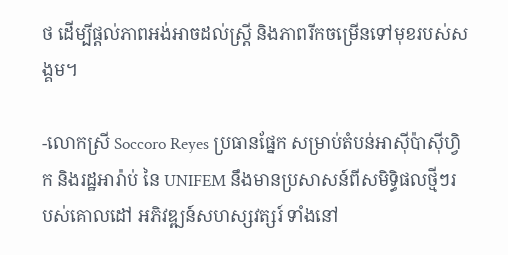ថ ដើម្បីផ្ដល់ភាពអង់អាចដល់ស្ត្រី និងភាពរីកចម្រើនទៅមុខរបស់សង្គម។

-លោកស្រី Soccoro Reyes ប្រធានផ្នែក សម្រាប់តំបន់អាស៊ីប៉ាស៊ីហ្វិក និងរដ្ឋអារ៉ាប់ នៃ UNIFEM នឹងមានប្រសាសន៍ពីសមិទ្ធិផលថ្មីៗរបស់គោលដៅ អភិវឌ្ឍន៍សហស្សវត្សរ៍ ទាំងនៅ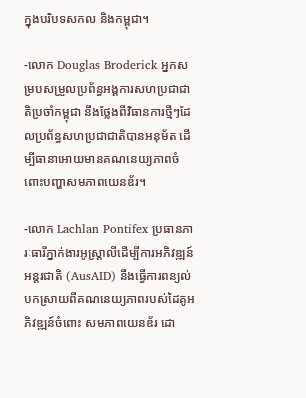ក្នុងបរិបទសកល និងកម្ពុជា។

-លោក Douglas Broderick អ្នកសម្របសម្រួលប្រព័ន្ធអង្គការសហប្រជាជាតិប្រចាំកម្ពុជា នឹងថ្លែងពីវិធានការថ្មីៗដែលប្រព័ន្ធសហប្រជាជាតិបានអនុម័ត ដើម្បីធានាអោយមានគណនេយ្យភាពចំពោះបញ្ហាសមភាពយេនឌ័រ។

-លោក Lachlan Pontifex ប្រធានភារៈធារីភ្នាក់ងារអូស្ត្រាលីដើម្បីការអភិវឌ្ឍន៍អន្តរជាតិ (AusAID) នឹងធ្វើការពន្យល់បកស្រាយពីគណនេយ្យភាពរបស់ដៃគូអភិវឌ្ឍន៍ចំពោះ សមភាពយេនឌ័រ ដោ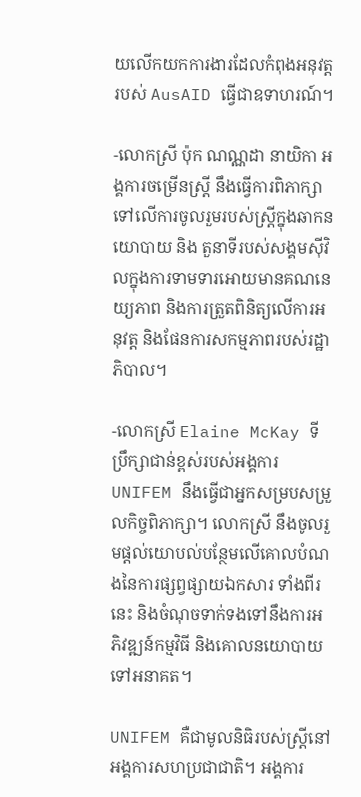យលើកយកការងារដែលកំពុងអនុវត្តរបស់ AusAID ធ្វើជាឧទាហរណ៍។

-លោកស្រី ប៉ុក ណណ្ណដា នាយិកា អង្គការចម្រើនស្ត្រី នឹងធ្វើការពិភាក្សាទៅលើការចូលរួមរបស់ស្ត្រីក្នុងឆាកនយោបាយ និង តួនាទីរបស់សង្គមស៊ីវិលក្នុងការទាមទារអោយមានគណនេយ្យភាព និងការត្រួតពិនិត្យលើការអនុវត្ត និងផែនការសកម្មភាពរបស់រដ្ឋាភិបាល។

-លោកស្រី Elaine McKay ទីប្រឹក្សាជាន់ខ្ពស់របស់អង្គការ UNIFEM នឹងធ្វើជាអ្នកសម្របសម្រួលកិច្ចពិភាក្សា។ លោកស្រី នឹងចូលរួមផ្ដល់យោបល់បន្ថែមលើគោលបំណងនៃការផ្សព្វផ្សាយឯកសារ ទាំងពីរនេះ និងចំណុចទាក់ទងទៅនឹងការអភិវឌ្ឍន៍កម្មវិធី និងគោលនយោបាយទៅអនាគត។

UNIFEM គឺជាមូលនិធិរបស់ស្ត្រីនៅអង្គការសហប្រជាជាតិ។ អង្គការ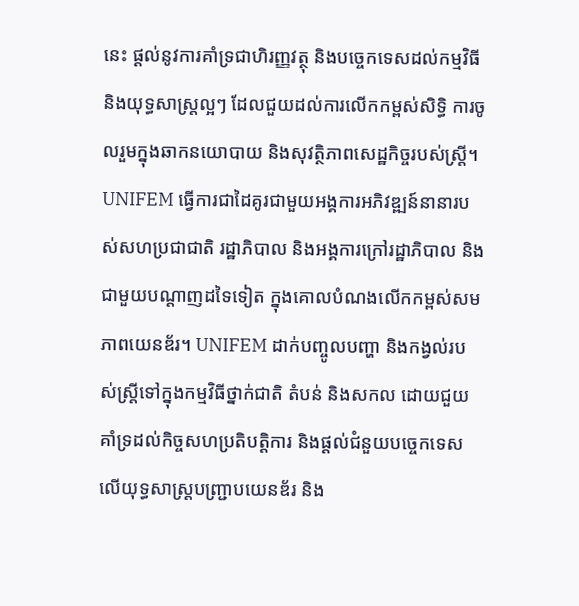នេះ ផ្ដល់នូវការគាំទ្រជាហិរញ្ញវត្ថុ និងបច្ចេកទេសដល់កម្មវិធី និងយុទ្ធសាស្ត្រល្អៗ ដែលជួយដល់ការលើកកម្ពស់សិទ្ធិ ការចូលរួមក្នុងឆាកនយោបាយ និងសុវត្ថិភាពសេដ្ឋកិច្ចរបស់ស្ត្រី។ UNIFEM ធ្វើការជាដៃគូរជាមួយអង្គការអភិវឌ្ឍន៍នានារបស់សហប្រជាជាតិ រដ្ឋាភិបាល និងអង្គការក្រៅរដ្ឋាភិបាល និងជាមួយបណ្ដាញដទៃទៀត ក្នុងគោលបំណងលើកកម្ពស់សមភាពយេនឌ័រ។ UNIFEM ដាក់បញ្ចូលបញ្ហា និងកង្វល់របស់ស្ត្រីទៅក្នុងកម្មវិធីថ្នាក់ជាតិ តំបន់ និងសកល ដោយជួយគាំទ្រដល់កិច្ចសហប្រតិបត្តិការ និងផ្ដល់ជំនួយបច្ចេកទេស លើយុទ្ធសាស្ត្របញ្ជ្រាបយេនឌ័រ និង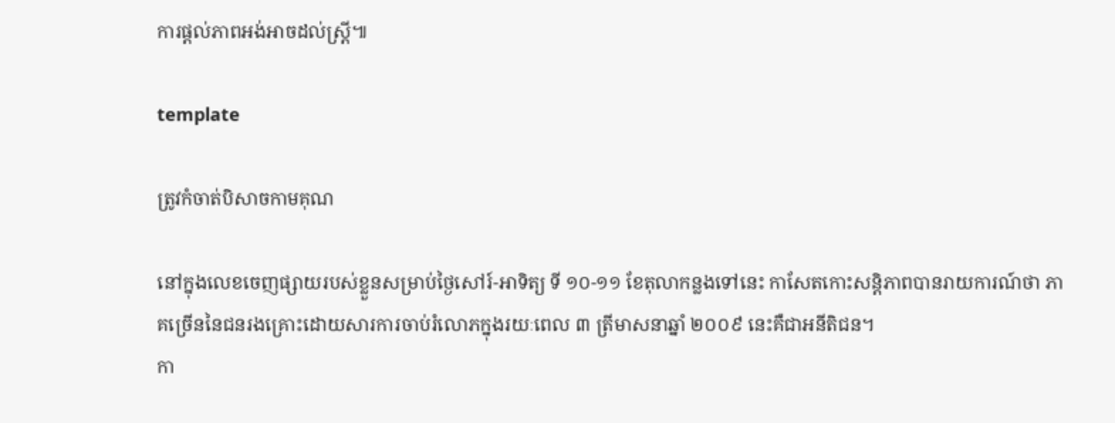ការផ្ដល់ភាពអង់អាចដល់ស្ត្រី៕

template

ត្រូវកំចាត់បិសាចកាមគុណ

នៅក្នុងលេខចេញផ្សាយរបស់ខ្លួនសម្រាប់ថ្ងៃសៅរ៍-អាទិត្យ ទី ១០-១១ ខែតុលាកន្លងទៅនេះ កាសែតកោះសន្តិភាពបានរាយការណ៍ថា ភាគច្រើននៃជនរងគ្រោះដោយសារការចាប់រំលោភក្នុងរយៈពេល ៣ ត្រីមាសនាឆ្នាំ ២០០៩ នេះគឺជាអនីតិជន។
កា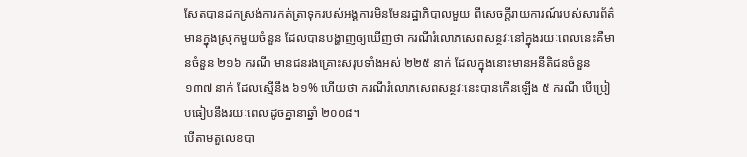សែតបានដកស្រង់ការកត់ត្រាទុករបស់អង្គការមិនមែនរដ្ឋាភិបាលមួយ ពីសេចក្ដីរាយការណ៍របស់សារព័ត៌មានក្នុងស្រុកមួយចំនួន ដែលបានបង្ហាញឲ្យឃើញថា ករណីរំលោភសេពសន្ថវៈនៅក្នុងរយៈពេលនេះគឺមានចំនួន ២១៦ ករណី មានជនរងគ្រោះសរុបទាំងអស់ ២២៥ នាក់ ដែលក្នុងនោះមានអនីតិជនចំនួន ១៣៧ នាក់ ដែលស្មើនឹង ៦១% ហើយថា ករណីរំលោភសេពសន្ថវៈនេះបានកើនឡើង ៥ ករណី បើប្រៀបធៀបនឹងរយៈពេលដូចគ្នានាឆ្នាំ ២០០៨។
បើតាមតួលេខបា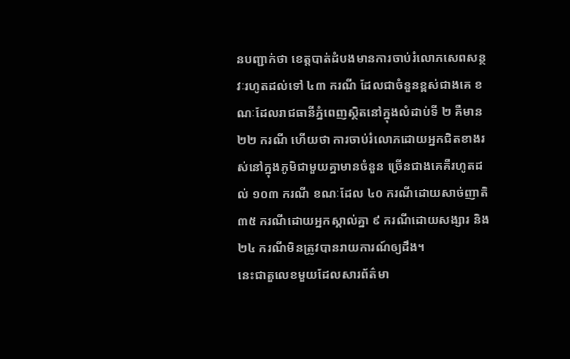នបញ្ជាក់ថា ខេត្តបាត់ដំបងមានការចាប់រំលោភសេពសន្ថវៈរហូតដល់ទៅ ៤៣ ករណី ដែលជាចំនួនខ្ពស់ជាងគេ ខណៈដែលរាជធានីភ្នំពេញស្ថិតនៅក្នុងលំដាប់ទី ២ គឺមាន ២២ ករណី ហើយថា ការចាប់រំលោភដោយអ្នកជិតខាងរស់នៅក្នុងភូមិជាមួយគ្នាមានចំនួន ច្រើនជាងគេគឺរហូតដល់ ១០៣ ករណី ខណៈដែល ៤០ ករណីដោយសាច់ញាតិ ៣៥ ករណីដោយអ្នកស្គាល់គ្នា ៩ ករណីដោយសង្សារ និង ២៤ ករណីមិនត្រូវបានរាយការណ៍ឲ្យដឹង។
នេះជាតួលេខមួយដែលសារព័ត៌មា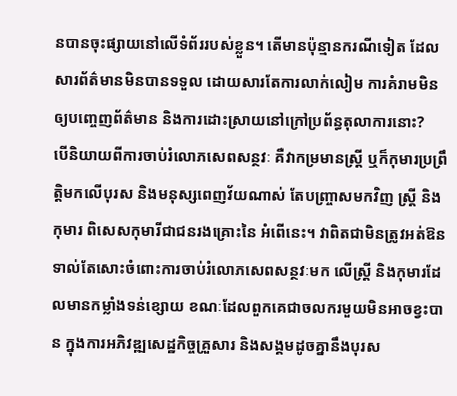នបានចុះផ្សាយនៅលើទំព័ររបស់ខ្លួន។ តើមានប៉ុន្មានករណីទៀត ដែលសារព័ត៌មានមិនបានទទួល ដោយសារតែការលាក់លៀម ការគំរាមមិនឲ្យបញ្ចេញព័ត៌មាន និងការដោះស្រាយនៅក្រៅប្រព័ន្ធតុលាការនោះ?
បើនិយាយពីការចាប់រំលោភសេពសន្ថវៈ គឺវាកម្រមានស្ត្រី ឬក៏កុមារប្រព្រឹត្តិមកលើបុរស និងមនុស្សពេញវ័យណាស់ តែបញ្ច្រាសមកវិញ ស្ត្រី និងកុមារ ពិសេសកុមារីជាជនរងគ្រោះនៃ អំពើនេះ។ វាពិតជាមិនត្រូវអត់ឱនទាល់តែសោះចំពោះការចាប់រំលោភសេពសន្ថវៈមក លើស្ត្រី និងកុមារដែលមានកម្លាំងទន់ខ្សោយ ខណៈដែលពួកគេជាចលករមួយមិនអាចខ្វះបាន ក្នុងការអភិវឌ្ឍសេដ្ឋកិច្ចគ្រួសារ និងសង្គមដូចគ្នានឹងបុរស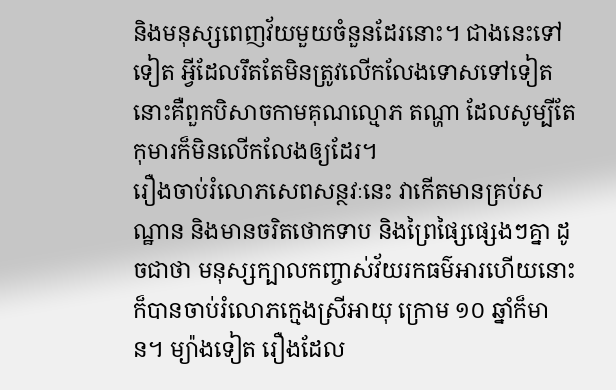និងមនុស្សពេញវ័យមួយចំនួនដែរនោះ។ ជាងនេះទៅទៀត អ្វីដែលរឹតតែមិនត្រូវលើកលែងទោសទៅទៀតនោះគឺពួកបិសាចកាមគុណល្មោភ តណ្ហា ដែលសូម្បីតែកុមារក៏មិនលើកលែងឲ្យដែរ។
រឿងចាប់រំលោភសេពសន្ថវៈនេះ វាកើតមានគ្រប់សណ្ឋាន និងមានចរិតថោកទាប និងព្រៃផ្សៃផ្សេងៗគ្នា ដូចជាថា មនុស្សក្បាលកញ្ចាស់វ័យរកធម៌អារហើយនោះក៏បានចាប់រំលោភក្មេងស្រីអាយុ ក្រោម ១០ ឆ្នាំក៏មាន។ ម្យ៉ាងទៀត រឿងដែល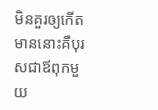មិនគួរឲ្យកើតមាននោះគឺបុរសជាឪពុកមួយ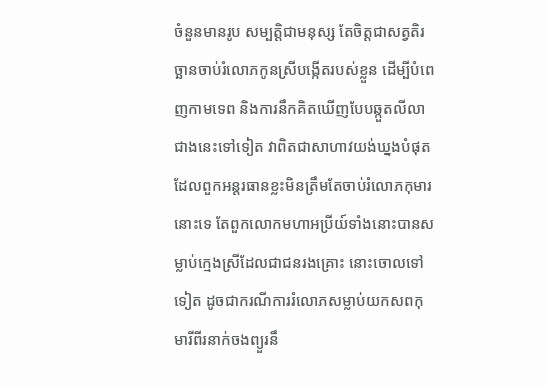ចំនួនមានរូប សម្បត្តិជាមនុស្ស តែចិត្តជាសត្វតិរច្ឆានចាប់រំលោភកូនស្រីបង្កើតរបស់ខ្លួន ដើម្បីបំពេញកាមទេព និងការនឹកគិតឃើញបែបឆ្កួតលីលា
ជាងនេះទៅទៀត វាពិតជាសាហាវយង់ឃ្នងបំផុត ដែលពួកអន្តរធានខ្លះមិនត្រឹមតែចាប់រំលោភកុមារនោះទេ តែពួកលោកមហាអប្រីយ៍ទាំងនោះបានសម្លាប់ក្មេងស្រីដែលជាជនរងគ្រោះ នោះចោលទៅទៀត ដូចជាករណីការរំលោភសម្លាប់យកសពកុមារីពីរនាក់ចងព្យួរនឹ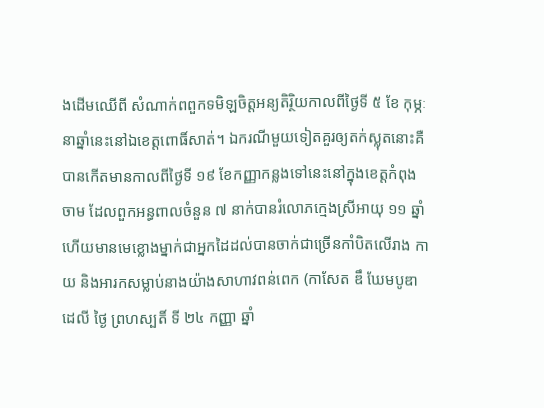ងដើមឈើពី សំណាក់ពពួកទមិឡចិត្តអន្យតិរ្ថិយកាលពីថ្ងៃទី ៥ ខែ កុម្ភៈ នាឆ្នាំនេះនៅឯខេត្តពោធិ៍សាត់។ ឯករណីមួយទៀតគួរឲ្យតក់ស្លុតនោះគឺបានកើតមានកាលពីថ្ងៃទី ១៩ ខែកញ្ញាកន្លងទៅនេះនៅក្នុងខេត្តកំពុងចាម ដែលពួកអន្ធពាលចំនួន ៧ នាក់បានរំលោភក្មេងស្រីអាយុ ១១ ឆ្នាំ ហើយមានមេខ្លោងម្នាក់ជាអ្នកដៃដល់បានចាក់ជាច្រើនកាំបិតលើរាង កាយ និងអារកសម្លាប់នាងយ៉ាងសាហាវពន់ពេក (កាសែត ឌឹ ឃែមបូឌាដេលី ថ្ងៃ ព្រហស្បតិ៍ ទី ២៤ កញ្ញា ឆ្នាំ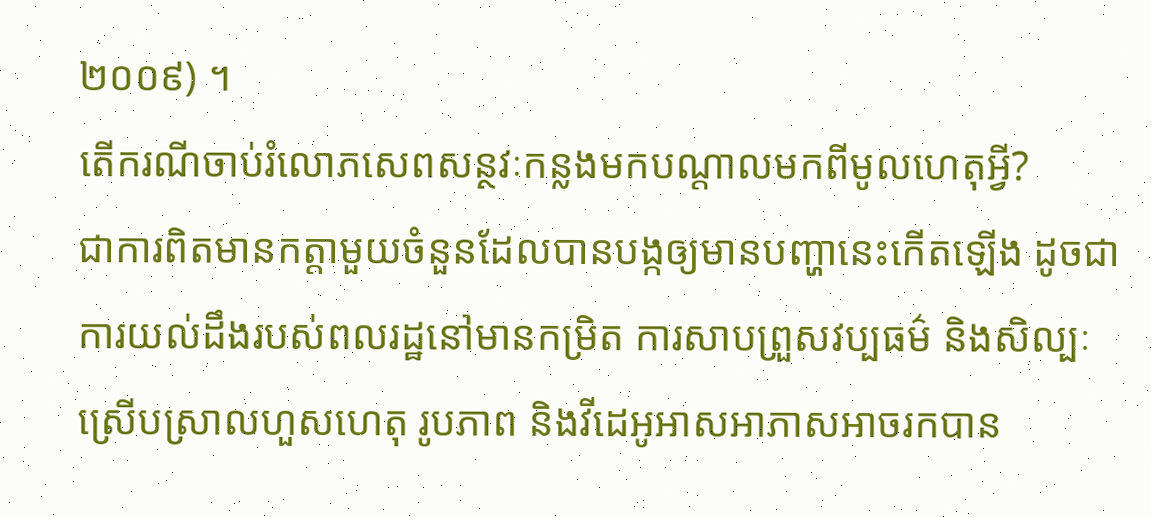២០០៩) ។
តើករណីចាប់រំលោភសេពសន្ថវៈកន្លងមកបណ្ដាលមកពីមូលហេតុអ្វី?
ជាការពិតមានកត្តាមួយចំនួនដែលបានបង្កឲ្យមានបញ្ហានេះកើតឡើង ដូចជាការយល់ដឹងរបស់ពលរដ្ឋនៅមានកម្រិត ការសាបព្រួសវប្បធម៌ និងសិល្បៈស្រើបស្រាលហួសហេតុ រូបភាព និងវីដេអូអាសអាភាសអាចរកបាន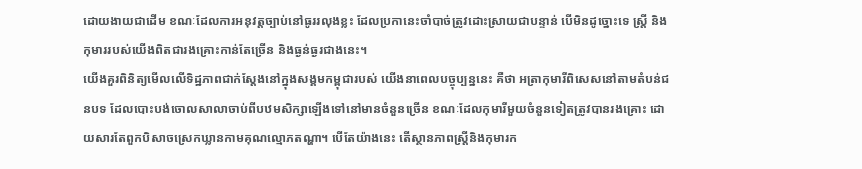ដោយងាយជាដើម ខណៈដែលការអនុវត្តច្បាប់នៅធូររលុងខ្លះ ដែលប្រកានេះចាំបាច់ត្រូវដោះស្រាយជាបន្ទាន់ បើមិនដូច្នោះទេ ស្ត្រី និងកុមាររបស់យើងពិតជារងគ្រោះកាន់តែច្រើន និងធ្ងន់ធ្ងរជាងនេះ។
យើងគួរពិនិត្យមើលលើទិដ្ឋភាពជាក់ស្ដែងនៅក្នុងសង្គមកម្ពុជារបស់ យើងនាពេលបច្ចុប្បន្ននេះ គឺថា អត្រាកុមារីពិសេសនៅតាមតំបន់ជនបទ ដែលបោះបង់ចោលសាលាចាប់ពីបឋមសិក្សាឡើងទៅនៅមានចំនួនច្រើន ខណៈដែលកុមារីមួយចំនួនទៀតត្រូវបានរងគ្រោះ ដោយសារតែពួកបិសាចស្រេកឃ្លានកាមគុណល្មោភតណ្ហា។ បើតែយ៉ាងនេះ តើស្ថានភាពស្ត្រីនិងកុមារក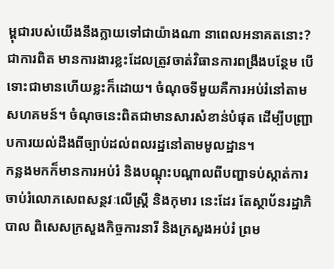ម្ពុជារបស់យើងនឹងក្លាយទៅជាយ៉ាងណា នាពេលអនាគតនោះ?
ជាការពិត មានការងារខ្លះដែលត្រូវចាត់វិធានការពង្រឹងបន្ថែម បើទោះជាមានហើយខ្លះក៏ដោយ។ ចំណុចទីមួយគឺការអប់រំនៅតាមសហគមន៍។ ចំណុចនេះពិតជាមានសារសំខាន់បំផុត ដើម្បីបញ្ជ្រាបការយល់ដឹងពីច្បាប់ដល់ពលរដ្ឋនៅតាមមូលដ្ឋាន។
កន្លងមកក៏មានការអប់រំ និងបណ្ដុះបណ្ដាលពីបញ្ហាទប់ស្កាត់ការចាប់រំលោភសេពសន្ថវៈលើស្ត្រី និងកុមារ នេះដែរ តែស្ថាប័នរដ្ឋាភិបាល ពិសេសក្រសួងកិច្ចការនារី និងក្រសួងអប់រំ ព្រម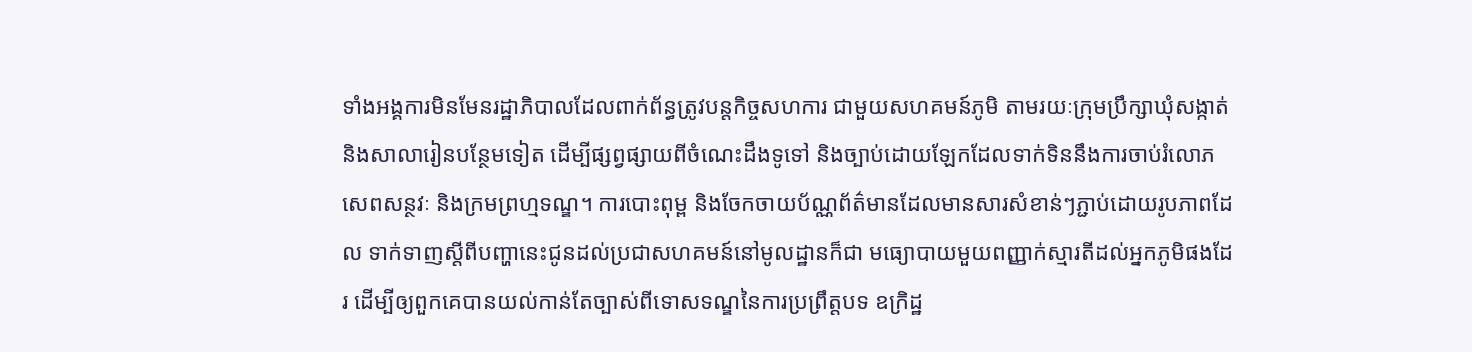ទាំងអង្គការមិនមែនរដ្ឋាភិបាលដែលពាក់ព័ន្ធត្រូវបន្តកិច្ចសហការ ជាមួយសហគមន៍ភូមិ តាមរយៈក្រុមប្រឹក្សាឃុំសង្កាត់ និងសាលារៀនបន្ថែមទៀត ដើម្បីផ្សព្វផ្សាយពីចំណេះដឹងទូទៅ និងច្បាប់ដោយឡែកដែលទាក់ទិននឹងការចាប់រំលោភសេពសន្ថវៈ និងក្រមព្រហ្មទណ្ឌ។ ការបោះពុម្ព និងចែកចាយប័ណ្ណព័ត៌មានដែលមានសារសំខាន់ៗភ្ជាប់ដោយរូបភាពដែល ទាក់ទាញស្ដីពីបញ្ហានេះជូនដល់ប្រជាសហគមន៍នៅមូលដ្ឋានក៏ជា មធ្យោបាយមួយពញ្ញាក់ស្មារតីដល់អ្នកភូមិផងដែរ ដើម្បីឲ្យពួកគេបានយល់កាន់តែច្បាស់ពីទោសទណ្ឌនៃការប្រព្រឹត្តបទ ឧក្រិដ្ឋ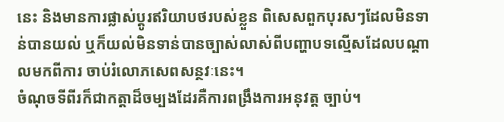នេះ និងមានការផ្លាស់ប្ដូរឥរិយាបថរបស់ខ្លួន ពិសេសពួកបុរសៗដែលមិនទាន់បានយល់ ឬក៏យល់មិនទាន់បានច្បាស់លាស់ពីបញ្ហាបទល្មើសដែលបណ្ដាលមកពីការ ចាប់រំលោភសេពសន្ថវៈនេះ។
ចំណុចទីពីរក៏ជាកត្តាដ៏ចម្បងដែរគឺការពង្រឹងការអនុវត្ត ច្បាប់។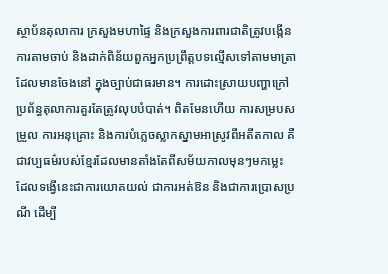ស្ថាប័នតុលាការ ក្រសួងមហាផ្ទៃ និងក្រសួងការពារជាតិត្រូវបង្កើនការតាមចាប់ និងដាក់ពិន័យពួកអ្នកប្រព្រឹត្តបទល្មើសទៅតាមមាត្រាដែលមានចែងនៅ ក្នុងច្បាប់ជាធរមាន។ ការដោះស្រាយបញ្ហាក្រៅប្រព័ន្ធតុលាការគួរតែត្រូវលុបបំបាត់។ ពិតមែនហើយ ការសម្របសម្រួល ការអនុគ្រោះ និងការបំភ្លេចស្លាកស្នាមអាស្រូវពីអតីតកាល គឺជាវប្បធម៌របស់ខ្មែរដែលមានតាំងតែពីសម័យកាលមុនៗមកម្លេះ ដែលទង្វើនេះជាការយោគយល់ ជាការអត់ឱន និងជាការប្រោសប្រណី ដើម្បី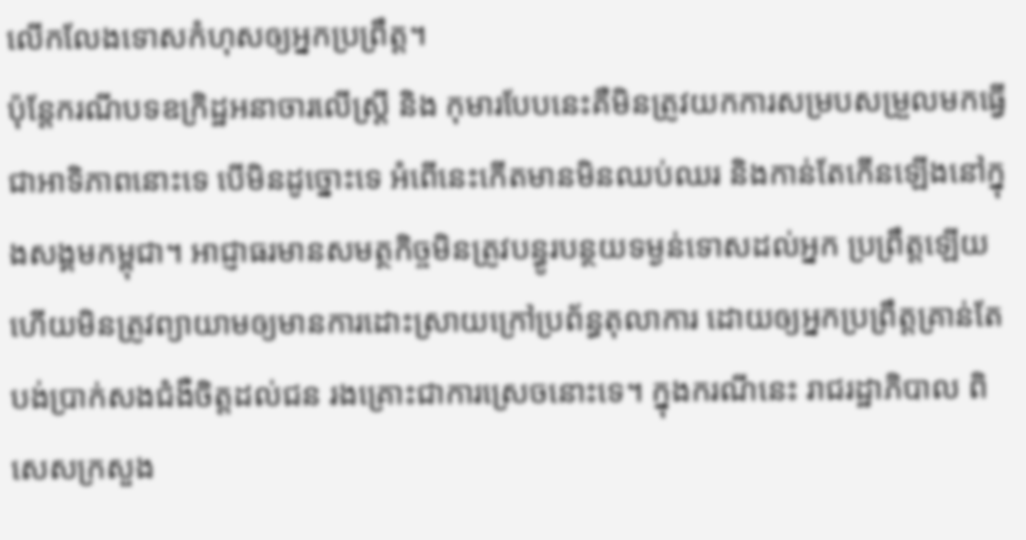លើកលែងទោសកំហុសឲ្យអ្នកប្រព្រឹត្ត។
ប៉ុន្តែករណីបទឧក្រិដ្ឋអនាចារលើស្ត្រី និង កុមារបែបនេះគឺមិនត្រូវយកការសម្របសម្រួលមកធ្វើជាអាទិភាពនោះទេ បើមិនដូច្នោះទេ អំពើនេះកើតមានមិនឈប់ឈរ និងកាន់តែកើនឡើងនៅក្នុងសង្គមកម្ពុជា។ អាជ្ញាធរមានសមត្ថកិច្ចមិនត្រូវបន្ធូរបន្ថយទម្ងន់ទោសដល់អ្នក ប្រព្រឹត្តឡើយ ហើយមិនត្រូវព្យាយាមឲ្យមានការដោះស្រាយក្រៅប្រព័ន្ធតុលាការ ដោយឲ្យអ្នកប្រព្រឹត្តគ្រាន់តែបង់ប្រាក់សងជំងឺចិត្តដល់ជន រងគ្រោះជាការស្រេចនោះទេ។ ក្នុងករណីនេះ រាជរដ្ឋាភិបាល ពិសេសក្រសួង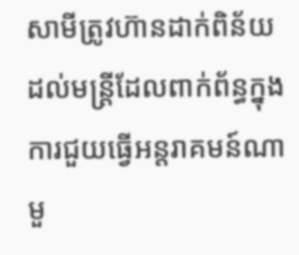សាមីត្រូវហ៊ានដាក់ពិន័យដល់មន្ត្រីដែលពាក់ព័ន្ធក្នុង ការជួយធ្វើអន្តរាគមន៍ណាមួ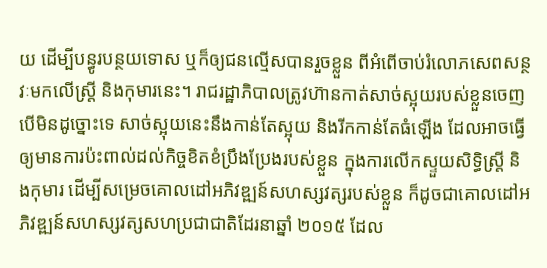យ ដើម្បីបន្ធូរបន្ថយទោស ឬក៏ឲ្យជនល្មើសបានរួចខ្លួន ពីអំពើចាប់រំលោភសេពសន្ថវៈមកលើស្ត្រី និងកុមារនេះ។ រាជរដ្ឋាភិបាលត្រូវហ៊ានកាត់សាច់ស្អុយរបស់ខ្លួនចេញ បើមិនដូច្នោះទេ សាច់ស្អុយនេះនឹងកាន់តែស្អុយ និងរីកកាន់តែធំឡើង ដែលអាចធ្វើឲ្យមានការប៉ះពាល់ដល់កិច្ចខិតខំប្រឹងប្រែងរបស់ខ្លួន ក្នុងការលើកស្ទួយសិទ្ធិស្ត្រី និងកុមារ ដើម្បីសម្រេចគោលដៅអភិវឌ្ឍន៍សហស្សវត្សរបស់ខ្លួន ក៏ដូចជាគោលដៅអភិវឌ្ឍន៍សហស្សវត្សសហប្រជាជាតិដែរនាឆ្នាំ ២០១៥ ដែល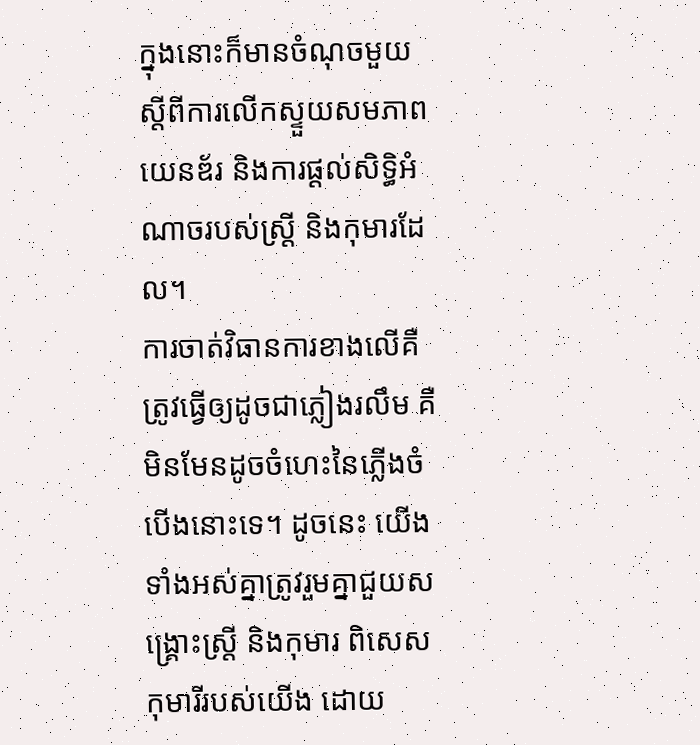ក្នុងនោះក៏មានចំណុចមួយស្ដីពីការលើកស្ទួយសមភាពយេនឌ័រ និងការផ្ដល់សិទ្ធិអំណាចរបស់ស្ត្រី និងកុមារដែល។
ការចាត់វិធានការខាងលើគឺត្រូវធ្វើឲ្យដូចជាភ្លៀងរលឹម គឺមិនមែនដូចចំហេះនៃភ្លើងចំបើងនោះទេ។ ដូចនេះ យើងទាំងអស់គ្នាត្រូវរួមគ្នាជួយសង្គ្រោះស្ត្រី និងកុមារ ពិសេសកុមារីរបស់យើង ដោយ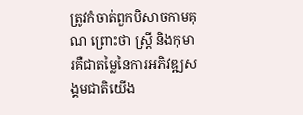ត្រូវកំចាត់ពួកបិសាចកាមគុណ ព្រោះថា ស្រ្តី និងកុមារគឺជាតម្លៃនៃការអភិវឌ្ឍសង្គមជាតិយើង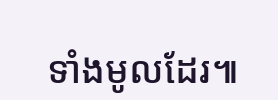ទាំងមូលដែរ៕